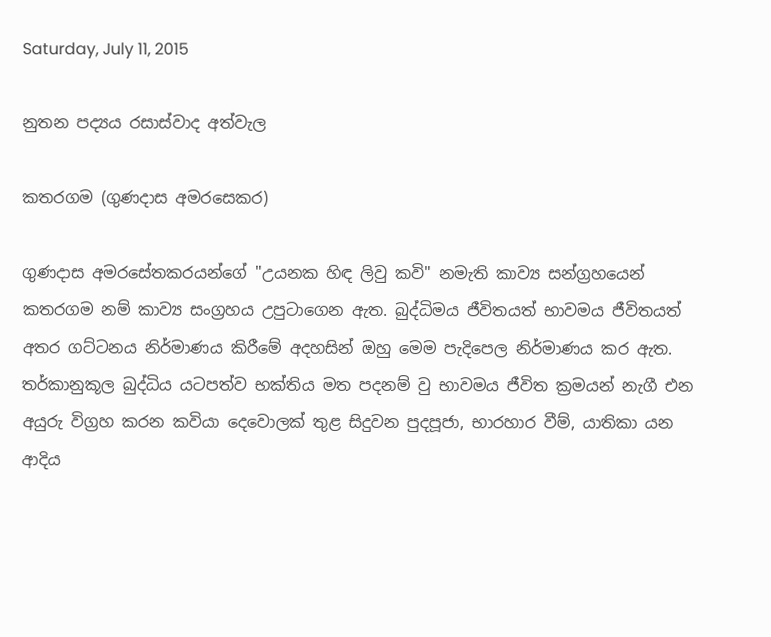Saturday, July 11, 2015

නුතන පද්‍යය රසාස්වාද අත්වැල

කතරගම (ගුණදාස අමරසෙකර)

ගුණදාස අමරසේතකරයන්ගේ "උයනක හිඳ ලිවු කවි" නමැති කාව්‍ය සන්ග්‍රහයෙන් කතරගම නම් කාව්‍ය සංග්‍රහය උපුටාගෙන ඇත. බුද්ධිමය ජීවිතයත් භාවමය ජීවිතයත් අතර ගට්ටනය නිර්මාණය කිරීමේ අදහසින් ඔහු මෙම පැදිපෙල නිර්මාණය කර ඇත. තර්කානුකූල බුද්ධිය යටපත්ව භක්තිය මත පදනම් වු භාවමය ජීවිත ක්‍රමයන් නැගී එන අයුරු විග්‍රහ කරන කවියා දෙවොලක් තුළ සිදුවන පුදපූජා, භාරහාර වීම්, යාතිකා යන ආදිය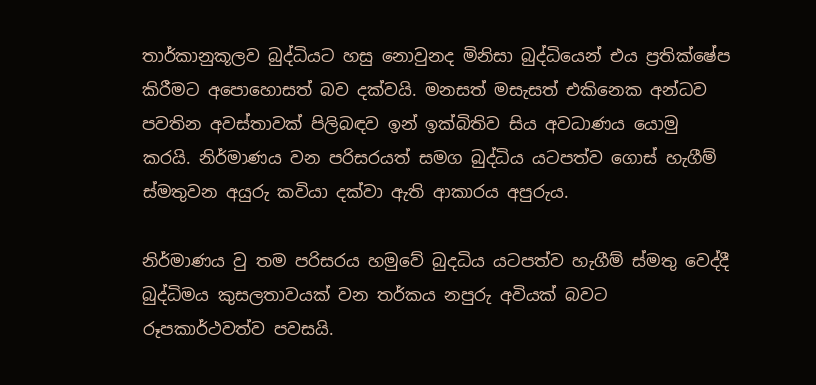තාර්කානුකූලව බුද්ධියට හසු නොවුනද මිනිසා බුද්ධියෙන් එය ප්‍රතික්ෂේප කිරීමට අපොහොසත් බව දක්වයි. මනසත් මසැසත් එකිනෙක අන්ධව පවතින අවස්තාවක් පිලිබඳව ඉන් ඉක්බිතිව සිය අවධාණය යොමු කරයි. නිර්මාණය වන පරිසරයත් සමග බුද්ධිය යටපත්ව ගොස් හැගීම් ස්මතුවන අයුරු කවියා දක්වා ඇති ආකාරය අපුරුය.

නිර්මාණය වු තම පරිසරය හමුවේ බුදධිය යටපත්ව හැගීම් ස්මතු වෙද්දී බුද්ධිමය කුසලතාවයක් වන තර්කය නපුරු අවියක් බවට රූපකාර්ථවත්ව පවසයි.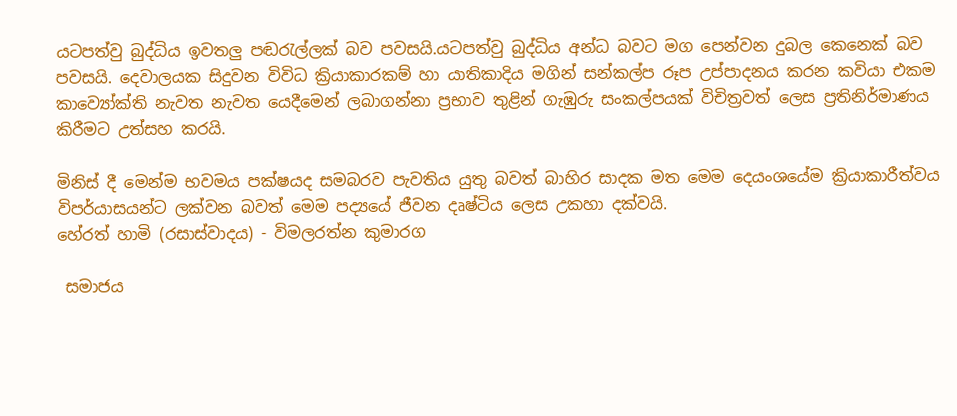යටපත්වු බුද්ධිය ඉවතලු පඬරැල්ලක් බව පවසයි.යටපත්වු බුද්ධිය අන්ධ බවට මග පෙන්වන දුබල කෙනෙක් බව පවසයි. දෙවාලයක සිදුවන විවිධ ක්‍රියාකාරකම් හා යාතිකාදිය මගින් සන්කල්ප රූප උප්පාදනය කරන කවියා එකම කාව්‍යෝක්ති නැවත නැවත යෙදීමෙන් ලබාගන්නා ප්‍රභාව තුළින් ගැඹුරු සංකල්පයක් විචිත්‍රවත් ලෙස ප්‍රතිනිර්මාණය කිරීමට උත්සහ කරයි.

මිනිස් දී මෙන්ම භවමය පක්ෂයද සමබරව පැවතිය යුතු බවත් බාහිර සාදක මත මෙම දෙයංශයේම ක්‍රියාකාරීත්වය විපර්යාසයන්ට ලක්වන බවත් මෙම පද්‍යයේ ජීවන දෘෂ්ටිය ලෙස උකහා දක්වයි.
හේරත් හාමි (රසාස්වාදය) - විමලරත්න කුමාරග

 සමාජය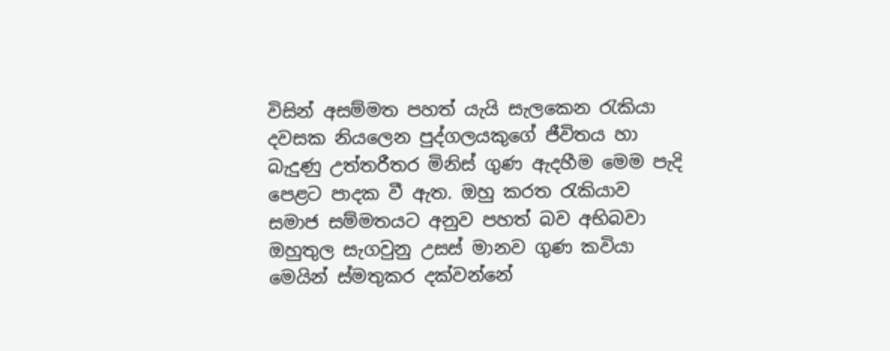විසින් අසම්මත පහත් යැයි සැලකෙන රැකියා දවසක නියලෙන පුද්ගලයකුගේ ජීවිතය හා බැදුණු උත්තරීතර මිනිස් ගුණ ඇදහීම මෙම පැදි පෙළට පාදක වී ඇත. ඔහු කරත රැකියාව සමාජ සම්මතයට අනුව පහත් බව අභිබවා ඔහුතුල සැගවුනු උසස් මානව ගුණ කවියා මෙයින් ස්මතුකර දක්වන්නේ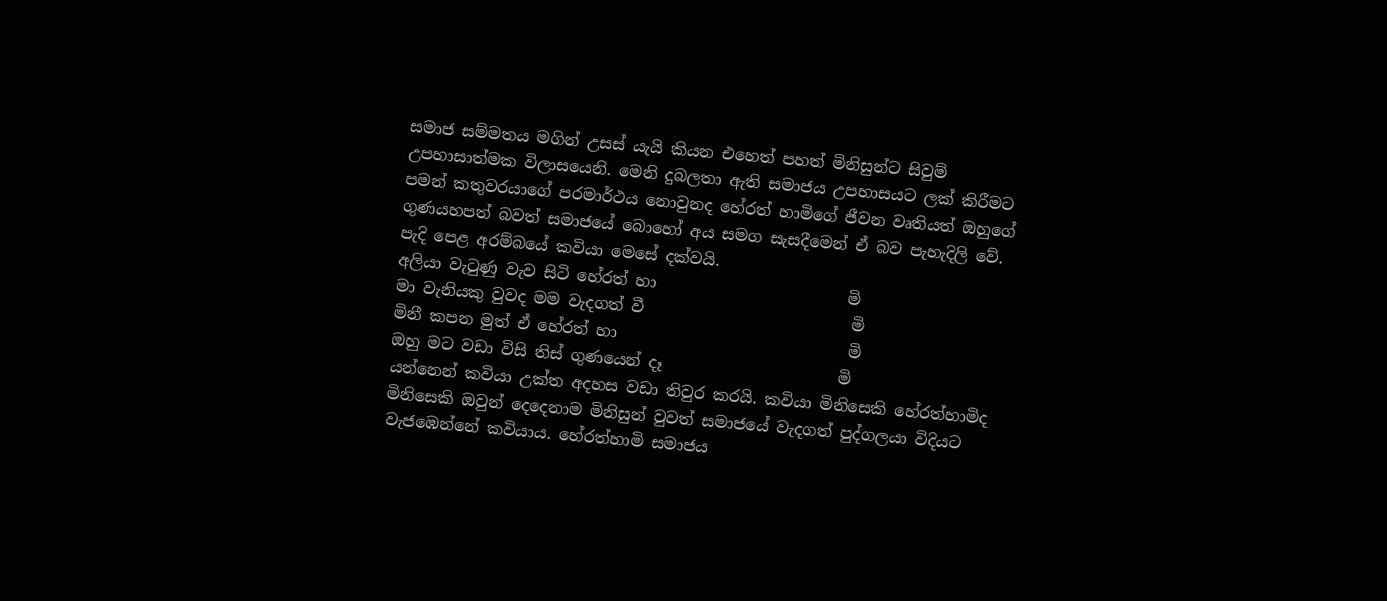සමාජ සම්මතය මගින් උසස් යැයි කියන එහෙත් පහත් මිනිසුන්ට සිවුම් උපහාසාත්මක විලාසයෙනි. මෙනි දුබලතා ඇති සමාජය උපහාසයට ලක් කිරීමට පමන් කතුවරයාගේ පරමාර්ථය නොවුනද හේරත් හාමිගේ ජීවන වෘතියත් ඔහුගේ ගුණයහපත් බවත් සමාජයේ බොහෝ අය සමග සැසදීමෙන් ඒ බව පැහැදිලි වේ. පැදි පෙළ අරම්බයේ කවියා මෙසේ දක්වයි.
අලියා වැටුණු වැව සිටි හේරත් හා                        මි
මා වැනියකු වුවද මම වැදගත් වී                          මි
මිනී කපන මුත් ඒ හේරත් හා                             මි
ඔහු මට වඩා විසි තිස් ගුණයෙන් දෑ                      මි
යන්නෙන් කවියා උක්ත අදහස වඩා තිවුර කරයි. කවියා මිනිසෙකි හේරත්හාමිද මිනිසෙකි ඔවුන් දෙදෙනාම මිනිසුන් වුවත් සමාජයේ වැදගත් පුද්ගලයා විදියට වැජඹෙන්නේ කවියාය. හේරත්හාමි සමාජය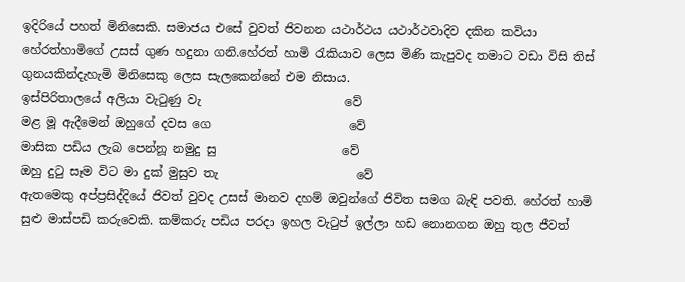ඉදිරියේ පහත් මිනිසෙකි. සමාජය එසේ වුවත් ජිවනන යථාර්ථය යථාර්ථවාදිව දකින කවියා හේරත්හාමිගේ උසස් ගුණ හදුනා ගනි.හේරත් හාමි රැකියාව ලෙස මිණි කැපුවද තමාට වඩා විසි තිස් ගුනයකින්දැහැමි මිනිසෙකු ලෙස සැලකෙන්නේ එම නිසාය.
ඉස්පිරිතාලයේ අලියා වැටුණු වැ                        වේ
මළ මූ ඇදීමෙන් ඔහුගේ දවස ගෙ                       වේ
මාසික පඩිය ලැබ පෙන්නූ නමුදු සු                     වේ
ඔහු දුටු සෑම විට මා දුක් මුසුව තැ                       වේ
ඇතමෙකු අප්ප්‍රසිද්දියේ ජිවත් වුවද උසස් මානව දහම් ඔවුන්ගේ ජිවිත සමග බැඳි පවති. හේරත් හාමි සුළු මාස්පඩි කරුවෙකි. කම්කරු පඩිය පරදා ඉහල වැටුප් ඉල්ලා හඩ නොනගන ඔහු තුල ජීවත්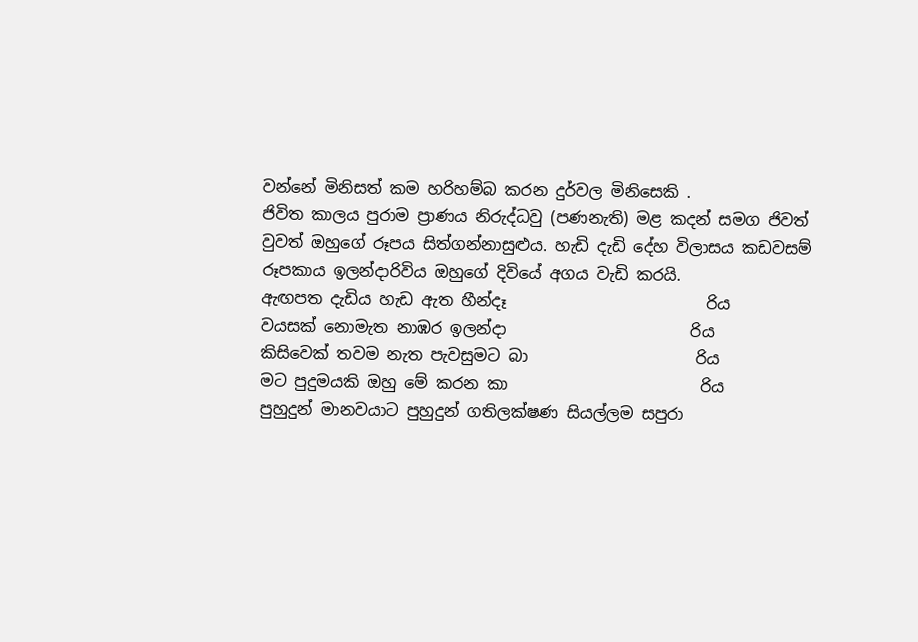වන්නේ මිනිසත් කම හරිහම්බ කරන දුර්වල මිනිසෙකි .
ජිවිත කාලය පුරාම ප්‍රාණය නිරුද්ධවු (පණනැති) මළ කදන් සමග ජිවත් වුවත් ඔහුගේ රූපය සිත්ගන්නාසුළුය. හැඩි දැඩි දේහ විලාසය කඩවසම් රූපකාය ඉලන්දාරිවිය ඔහුගේ දිවියේ අගය වැඩි කරයි.
ඇඟපත දැඩිය හැඩ ඇත හීන්දෑ                         රිය
වයසක් නොමැත නාඹර ඉලන්දා                       රිය
කිසිවෙක් තවම නැත පැවසුමට බා                     රිය
මට පුදුමයකි ඔහු මේ කරන කා                        රිය
පුහුදුන් මානවයාට පුහුදුන් ගතිලක්ෂණ සියල්ලම සපුරා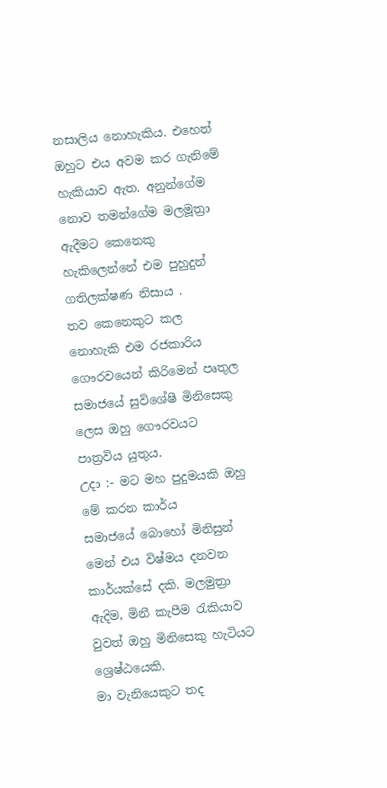නසාලිය නොහැකිය. එහෙත් ඔහුට එය අවම කර ගැනිමේ හැකියාව ඇත. අනුන්ගේම නොව තමන්ගේම මලමූත්‍රා ඇදීමට කෙනෙකු හැකිලෙන්නේ එම පුහුදුන් ගතිලක්ෂණ නිසාය .
තව කෙනෙකුට කල නොහැකි එම රජකාරිය ගෞරවයෙන් කිරිමෙන් පෘතුල සමාජයේ සුවිශේෂී මිනිසෙකු ලෙස ඔහු ගෞරවයට පාත්‍රවිය යුතුය.
උදා :- මට මහ පුදුමයකි ඔහු මේ කරන කාර්ය
සමාජයේ බොහෝ මිනිසුන් මෙන් එය විෂ්මය දනවන කාර්යක්සේ දකි. මලමුත්‍රා ඇදිම, මිනී කැපීම රැකියාව වුවත් ඔහු මිනිසෙකු හැටියට ශ්‍රෙෂ්ඨයෙකි.
මා වැනියෙකුට තද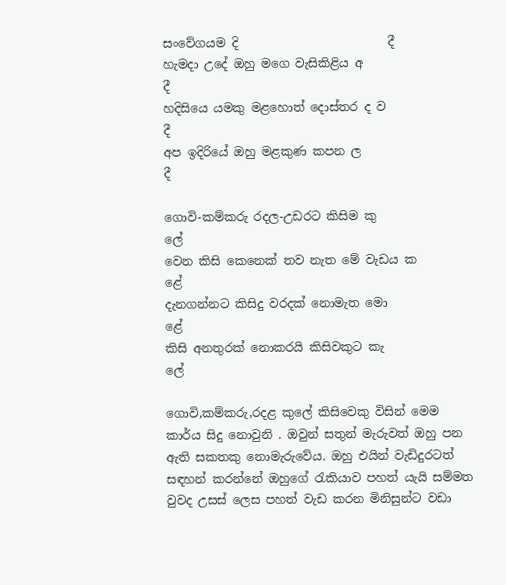සංවේගයම දි                         දී
හැමදා උදේ ඔහු මගෙ වැසිකිළිය අ                      දී
හදිසියෙ යමකු මළහොත් දොස්තර ද ව                  දී
අප ඉදිරියේ ඔහු මළකුණ කපන ල                       දී

ගොවි-කම්කරු රදල-උඩරට කිසිම කු                   ලේ
වෙන කිසි කෙනෙක් තව නැත මේ වැඩය ක           ළේ
දැනගන්නට කිසිදු වරදක් නොමැත මො                 ළේ
කිසි අනතුරක් නොකරයි කිසිවකුට කැ                  ලේ

ගොවි,කම්කරු,රදළ කුලේ කිසිවෙකු විසින් මෙම කාර්ය සිදු නොවුනි . ඔවුන් සතුන් මැරුවත් ඔහු පන ඇති සකතකු නොමැරුවේය. ඔහු එයින් වැඩිදුරටත් සඳහන් කරන්නේ ඔහුගේ රැකියාව පහත් යැයි සම්මත වුවද උසස් ලෙස පහත් වැඩ කරන මිනිසුන්ට වඩා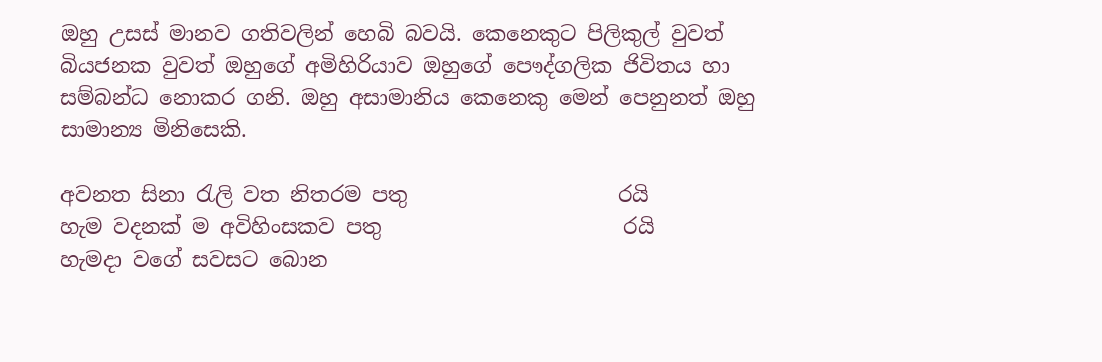ඔහු උසස් මානව ගතිවලින් හෙබි බවයි. කෙනෙකුට පිලිකුල් වුවත් බියජනක වුවත් ඔහුගේ අමිහිරියාව ඔහුගේ පෞද්ගලික ජිවිතය හා සම්බන්ධ නොකර ගනි. ඔහු අසාමානිය කෙනෙකු මෙන් පෙනුනත් ඔහු සාමාන්‍ය මිනිසෙකි.

අවනත සිනා රැලි වත නිතරම පතු                    රයි
හැම වදනක් ම අවිහිංසකව පතු                       රයි
හැමදා වගේ සවසට බොන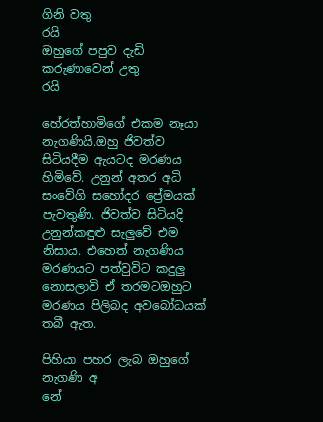ගිනි වතු                  රයි
ඔහුගේ පපුව දැඩි කරුණාවෙන් උතු                  රයි

හේරත්හාමිගේ එකම නෑයා නැගණියි.ඔහු ජිවත්ව සිටියදීම ඇයටද මරණය හිමිවේ. උනුන් අතර අධි සංවේගි සහෝදර ප්‍රේමයක් පැවතුණි. ජිවත්ව සිටියදි උනුන්කඳුළු සැලුවේ එම නිසාය. එහෙත් නැගණිය මරණයට පත්වුවිට කදුලු නොසලාවි ඒ තරමටඔහුට මරණය පිලිබද අවබෝධයක් තබී ඇත.

පිහියා පහර ලැබ ඔහුගේ නැගණි අ                    නේ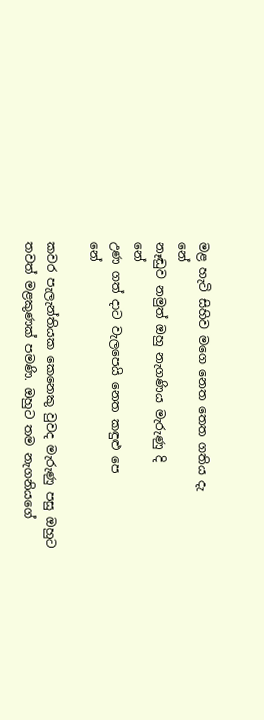මළ හැටි සිහිව මගෙ නෙත තෙත ගතිය දැ            නේ
නෑඬුව නමුත් ඔහු නැගණිය මැරුණු දි                 නේ
උණ ගත් දාට වැලපෙයි නෙත කඳුළු පෙ               නේ

කවර පැලැන්තියක කෙනෙකු වුවද මැරුණු පසු ඔහුට තවත් මළකුණක් පමණි. ඔහුට තම නැගනියගේ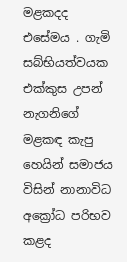මළකදද එසේමය . ගැමි සබ්භියත්වයක එක්කුස උපන් නැගනිගේ මළකඳ කැපු හෙයින් සමාජය විසින් නානාවිධ අක්‍රෝධ පරිභව කළද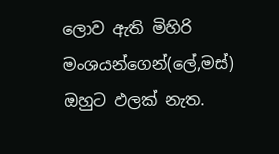ලොව ඇති මිහිරි මංශයන්ගෙන්(ලේ,මස්) ඔහුට ඵලක් නැත.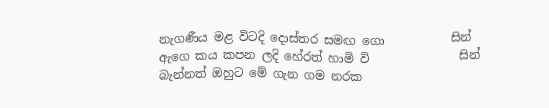නැගණීය මළ විටදි දොස්තර සමඟ ගො           සින්
ඇගෙ කය කපන ලදි හේරත් හාමි වි               සින්
බැන්නත් ඔහුට මේ ගැන ගම නරක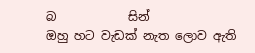බ            සින්
ඔහු හට වැඩක් නැත ලොව ඇති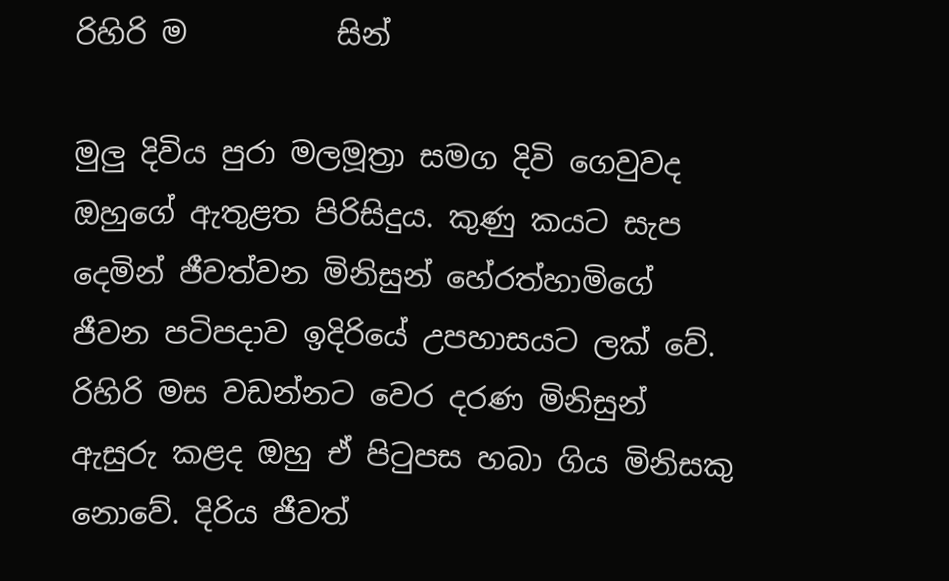රිහිරි ම          සින්

මුලු දිවිය පුරා මලමූත්‍රා සමග දිවි ගෙවුවද ඔහුගේ ඇතුළත පිරිසිදුය. කුණු කයට සැප දෙමින් ජීවත්වන මිනිසුන් හේරත්හාමිගේ ජීවන පටිපදාව ඉදිරියේ උපහාසයට ලක් වේ. රිහිරි මස වඩන්නට වෙර දරණ මිනිසුන් ඇසුරු කළද ඔහු ඒ පිටුපස හබා ගිය මිනිසකු නොවේ. දිරිය ජීවත්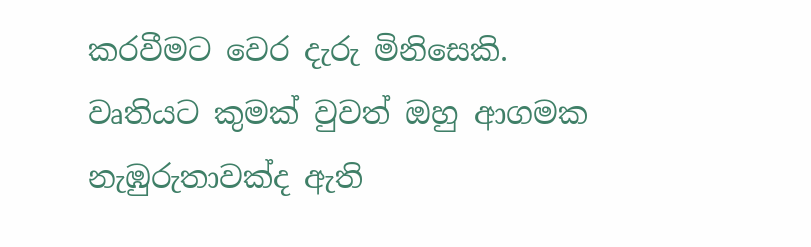කරවීමට වෙර දැරු මිනිසෙකි. වෘතියට කුමක් වුවත් ඔහු ආගමක නැඹුරුතාවක්ද ඇති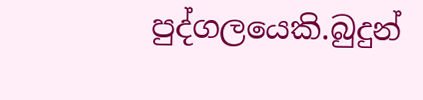පුද්ගලයෙකි.බුදුන්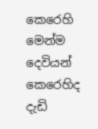කෙරෙහි මෙන්ම දෙවියන් කෙරෙහිද දැඩි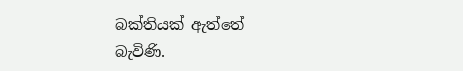බක්තියක් ඇත්තේ බැවිණි.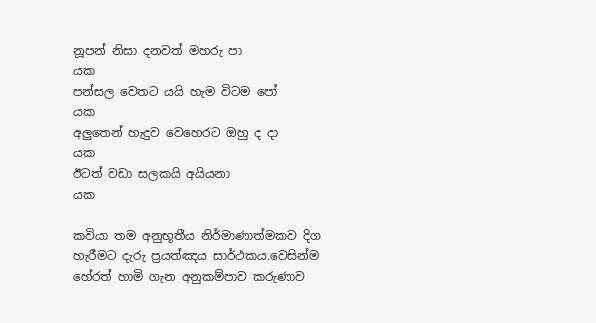නූපන් නිසා දනවත් මහරු පා                           යක
පන්සල වෙතට යයි හැම විටම පෝ                    යක
අලුතෙන් හැදුව වෙහෙරට ඔහු ද දා                     යක
ඊටත් වඩා සලකයි අයියනා                             යක

කවියා තම අනුභූතීය නිර්මාණාත්මකව දිග හැරීමට දැරු ප්‍රයත්ඤය සාර්ථකය.වෙසින්ම හේරත් හාමි ගැන අනුකම්පාව කරුණාව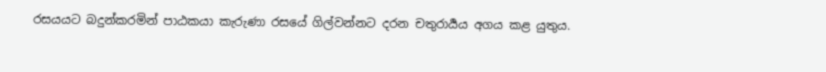රසයයට බදුන්කරමින් පාඨකයා කැරුණා රසයේ ගිල්වන්නට දරන චතුරාර්‍යය අගය කළ යුතුය.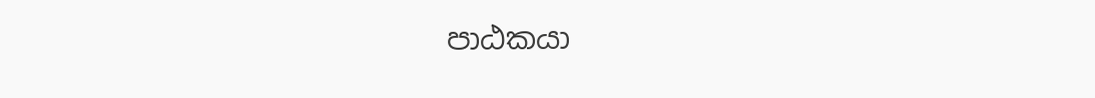පාඨකයා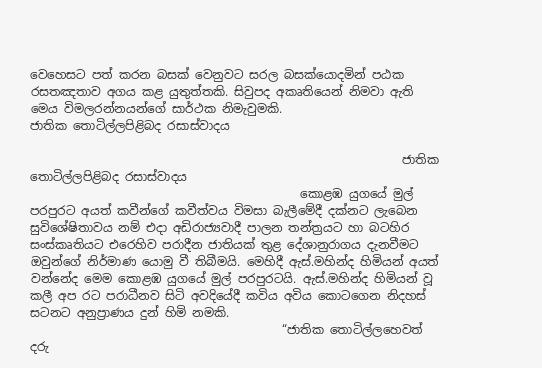වෙහෙසට පත් කරන බසක් වෙනුවට සරල බසක්යොදමින් පඨක රසතඤතාව අගය කළ යුතුත්තකි. සිවුපද අකෘතියෙන් නිමවා ඇති මෙය විමලරන්නයන්ගේ සාර්ථක නිමැවුමකි.
ජාතික තොටිල්ලපිළිබද රසාස්වාදය

                                                              ජාතික තොටිල්ලපිළිබද රසාස්වාදය
                                             කොළඹ යුගයේ මුල් පරපුරට අයත් කවීන්ගේ කවීත්වය විමසා බැලීමේදී දක්නට ලැබෙන සුවිශේෂිතාවය නම් එදා අඩිරාජ්‍යවාදී පාලන තන්ත්‍රයට හා බටහිර සංස්කෘතියට එරෙහිව පරාදීන ජාතියක් තුළ දේශානුරාගය දැනවීමට ඔවුන්ගේ නිර්මාණ යොමු වී තිබීමයි. මෙහිදී ඇස්.මහින්ද හිමියන් අයත් වන්නේද මෙම කොළඹ යුගයේ මුල් පරපුරටයි. ඇස්.මහින්ද හිමියන් වූ කලී අප රට පරාධීනව සිටි අවදියේදී කවිය අවිය කොටගෙන නිදහස් සටනට අනුප්‍රාණය දුන් හිමි නමකි.
                                          “ජාතික තොටිල්ලහෙවත් දරු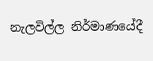නැලවිල්ල නිර්මාණයේදී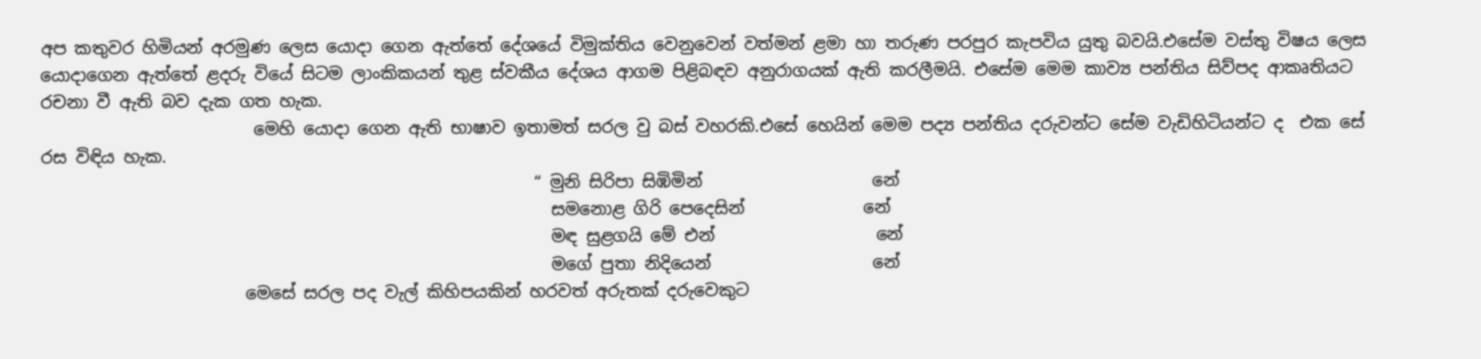අප කතුවර හිමියන් අරමුණ ලෙස යොදා ගෙන ඇත්තේ දේශයේ විමුක්තිය වෙනුවෙන් වත්මන් ළමා හා තරුණ පරපුර කැපවිය යුතු බවයි.එසේම වස්තු විෂය ලෙස යොදාගෙන ඇත්තේ ළදරු වියේ සිටම ලාංකිකයන් තුළ ස්වකීය දේශය ආගම පිළිබඳව අනුරාගයක් ඇති කරලීමයි. එසේම මෙම කාව්‍ය පන්තිය සිව්පද ආකෘතියට රචනා වී ඇති බව දැක ගත හැක.
                         මෙහි යොදා ගෙන ඇති භාෂාව ඉතාමත් සරල වු බස් වහරකි.එසේ හෙයින් මෙම පද්‍ය පන්තිය දරුවන්ට සේම වැඩිහිටියන්ට ද  එක සේ රස විඳිය හැක.
                                                          “ මුනි සිරිපා සිඹිමින්                    නේ
                                                            සමනොළ ගිරි පෙදෙසින්              නේ
                                                            මඳ සුළගයි මේ එන්                   නේ
                                                            මගේ පුතා නිදියෙන්                   නේ
                        මෙසේ සරල පද වැල් කිහිපයකින් හරවත් අරුතක් දරුවෙකුට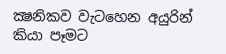ක්‍ෂනිකව වැටහෙන අයුරින් කියා පෑමට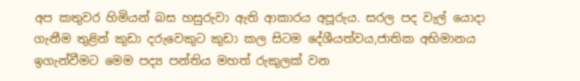අප කතුවර හිමියන් බස හසුරුවා ඇති ආකාරය අපූරුය. සරල පද වැල් යොදා ගැනීම තුළින් කුඩා දරුවෙකුට කුඩා කල සිටම දේශීයත්වය,ජාතික අභිමානය ඉගැන්වීමට මෙම පද්‍ය පන්තිය මහත් රුකුලක් වන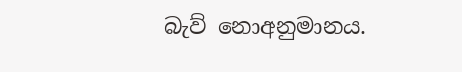බැව් නොඅනුමානය.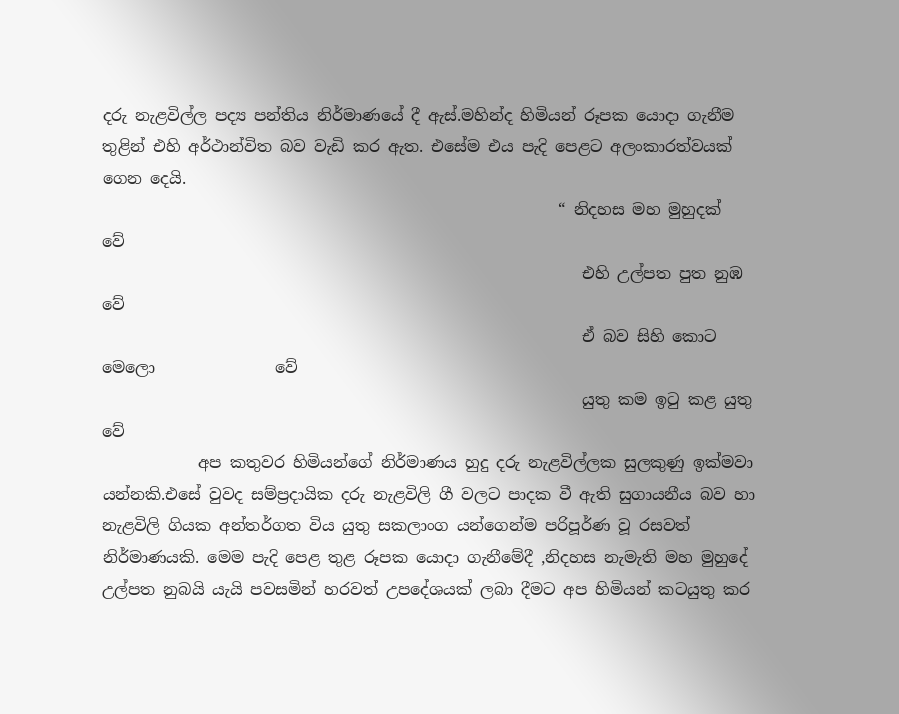දරු නැළවිල්ල පද්‍ය පන්තිය නිර්මාණයේ දී ඇස්.මහින්ද හිමියන් රූපක යොදා ගැනීම තුළින් එහි අර්ථාන්විත බව වැඩි කර ඇත. එසේම එය පැදි පෙළට අලංකාරත්වයක් ගෙන දෙයි.
                                                         “ නිදහස මහ මුහුදක්                       වේ
                                                            එහි උල්පත පුත නුඹ                    වේ
                                                            ඒ බව සිහි කොට මෙලො               වේ
                                                            යුතු කම ඉටු කළ යුතු                   වේ
            අප කතුවර හිමියන්ගේ නිර්මාණය හුදු දරු නැළවිල්ලක සුලකුණු ඉක්මවා යන්නකි.එසේ වුවද සම්ප්‍රදායික දරු නැළවිලි ගී වලට පාදක වී ඇති සුගායනීය බව හා නැළවිලි ගියක අන්තර්ගත විය යුතු සකලාංග යන්ගෙන්ම පරිපූර්ණ වූ රසවත් නිර්මාණයකි. මෙම පැදි පෙළ තුළ රූපක යොදා ගැනීමේදී ,නිදහස නැමැති මහ මුහුදේ උල්පත නුබයි යැයි පවසමින් හරවත් උපදේශයක් ලබා දීමට අප හිමියන් කටයුතු කර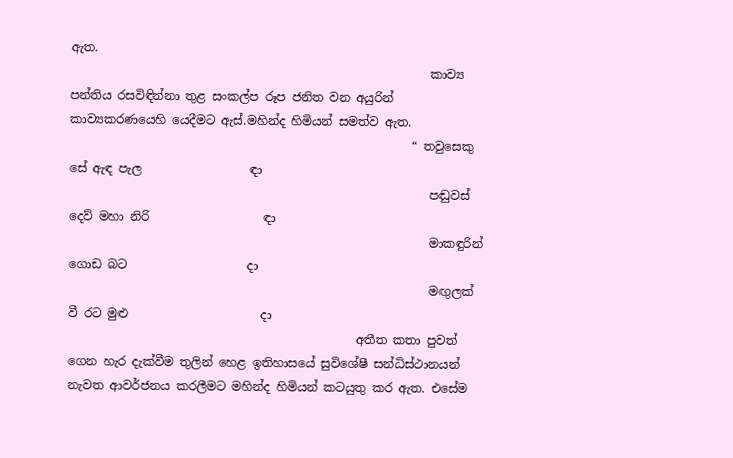ඇත.
                                                            කාව්‍ය පන්තිය රසවිඳින්නා තුළ සංකල්ප රූප ජනිත වන අයුරින් කාව්‍යකරණයෙහි යෙදීමට ඇස්.මහින්ද හිමියන් සමත්ව ඇත.
                                                         “ තවුසෙකු සේ ඇඳ පැල                  ඳා
                                                            පඬුවස් දෙව් මහා නිරි                   ඳා
                                                            මාකඳුරින් ගොඩ බට                    දා
                                                            මඟුලක් වී රට මුළු                      දා
                                                අතීත කතා පුවත් ගෙන හැර දැක්වීම තුලින් හෙළ ඉතිහාසයේ සුවිශේෂී සන්ධිස්ථානයන් නැවත ආවර්ජනය කරලීමට මහින්ද හිමියන් කටයුතු කර ඇත. එසේම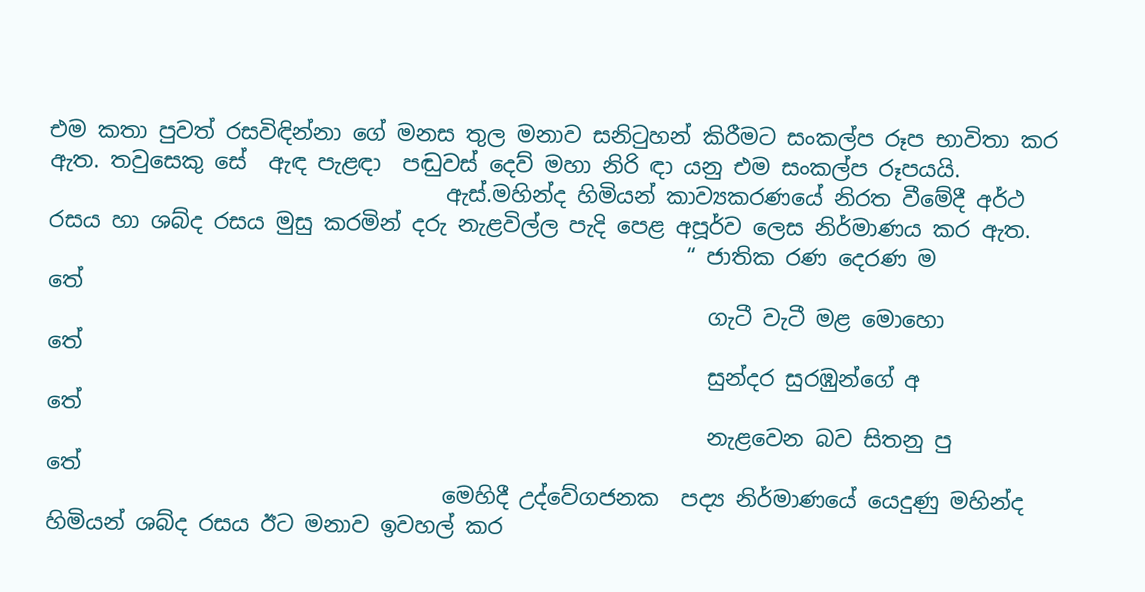එම කතා පුවත් රසවිඳින්නා ගේ මනස තුල මනාව සනිටුහන් කිරීමට සංකල්ප රූප භාවිතා කර ඇත. තවුසෙකු සේ  ඇඳ පැළඳා  පඬුවස් දෙව් මහා නිරි ඳා යනු එම සංකල්ප රූපයයි.
                                    ඇස්.මහින්ද හිමියන් කාව්‍යකරණයේ නිරත වීමේදී අර්ථ රසය හා ශබ්ද රසය මුසු කරමින් දරු නැළවිල්ල පැදි පෙළ අපූර්ව ලෙස නිර්මාණය කර ඇත.
                                                          “ ජාතික රණ දෙරණ ම                 තේ
                                                            ගැටී වැටී මළ මොහො                තේ
                                                            සුන්දර සුරඹුන්ගේ අ                   තේ
                                                            නැළවෙන බව සිතනු පු               තේ
                                    මෙහිදී උද්වේගජනක  පද්‍ය නිර්මාණයේ යෙදුණු මහින්ද හිමියන් ශබ්ද රසය ඊට මනාව ඉවහල් කර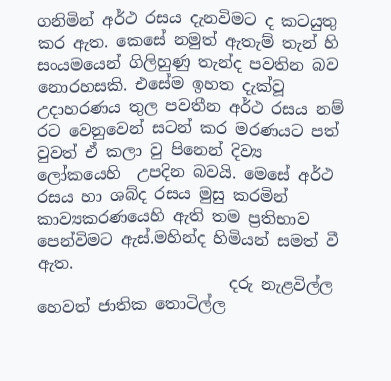ගනිමින් අර්ථ රසය දැනවිමට ද කටයුතු කර ඇත. කෙසේ නමුත් ඇතැම් තැන් හි සංයමයෙන් ගිලිහුණු තැන්ද පවතින බව නොරහසකි. එසේම ඉහත දැක්වූ උදාහරණය තුල පවතීන අර්ථ රසය නම් රට වෙනුවෙන් සටන් කර මරණයට පත් වුවත් ඒ කලා වු පිනෙන් දිව්‍ය ලෝකයෙහි  උපදින බවයි. මෙසේ අර්ථ රසය හා ශබ්ද රසය මුසු කරමින් කාව්‍යකරණයෙහි ඇති තම ප්‍රතිභාව පෙන්විමට ඇස්.මහින්ද හිමියන් සමත් වී ඇත.
                        දරු නැළවිල්ල හෙවත් ජාතික තොටිල්ල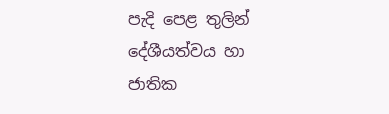පැදි පෙළ තුලින් දේශීයත්වය හා ජාතික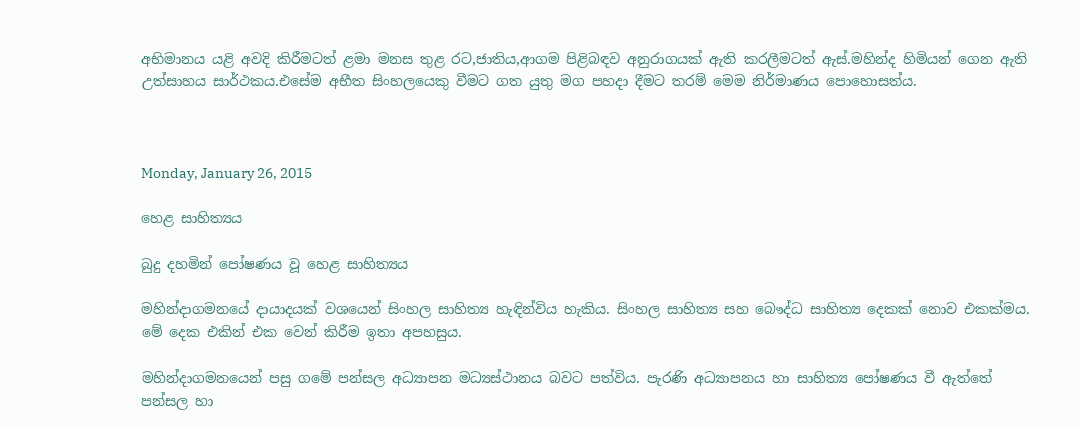අභිමානය යළි අවදි කිරීමටත් ළමා මනස තුළ රට,ජාතිය,ආගම පිළිබඳව අනුරාගයක් ඇති කරලීමටත් ඇස්.මහින්ද හිමියන් ගෙන ඇති උත්සාහය සාර්ථකය.එසේම අභීත සිංහලයෙකු වීමට ගත යුතු මග පහදා දීමට තරම් මෙම නිර්මාණය පොහොසත්ය.



Monday, January 26, 2015

හෙළ සාහිත්‍යය

බුදු දහමින් පෝෂණය වූ හෙළ සාහිත්‍යය

මහින්දාගමනයේ දායාදයක්‌ වශයෙන් සිංහල සාහිත්‍ය හැඳින්විය හැකිය. සිංහල සාහිත්‍ය සහ බෞද්ධ සාහිත්‍ය දෙකක්‌ නොව එකක්‌මය. මේ දෙක එකින් එක වෙන් කිරීම ඉතා අපහසුය.

මහින්දාගමනයෙන් පසු ගමේ පන්සල අධ්‍යාපන මධ්‍යස්‌ථානය බවට පත්විය. පැරණි අධ්‍යාපනය හා සාහිත්‍ය පෝෂණය වී ඇත්තේ පන්සල හා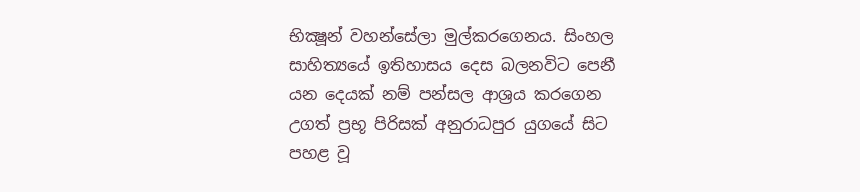භික්‍ෂූන් වහන්සේලා මුල්කරගෙනය. සිංහල සාහිත්‍යයේ ඉතිහාසය දෙස බලනවිට පෙනී යන දෙයක්‌ නම් පන්සල ආශ්‍රය කරගෙන උගත් ප්‍රභූ පිරිසක්‌ අනුරාධපුර යුගයේ සිට පහළ වූ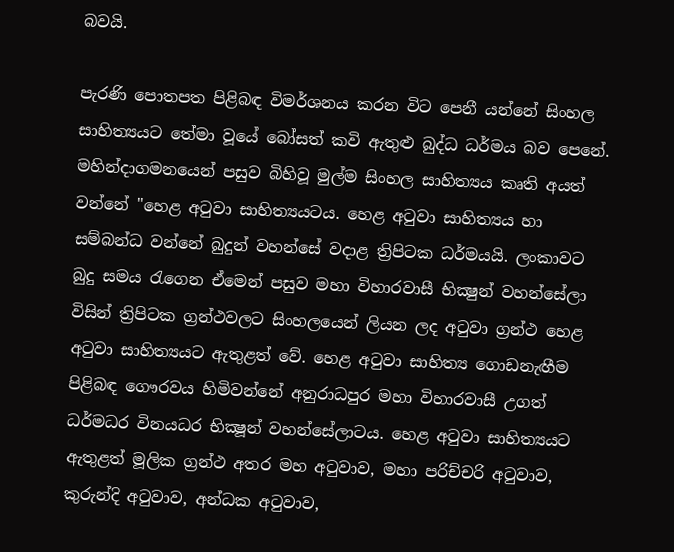බවයි.

පැරණි පොතපත පිළිබඳ විමර්ශනය කරන විට පෙනී යන්නේ සිංහල සාහිත්‍යයට තේමා වූයේ බෝසත් කවි ඇතුළු බුද්ධ ධර්මය බව පෙනේ. මහින්දාගමනයෙන් පසුව බිහිවූ මුල්ම සිංහල සාහිත්‍යය කෘති අයත් වන්නේ "හෙළ අටුවා සාහිත්‍යයටය. හෙළ අටුවා සාහිත්‍යය හා සම්බන්ධ වන්නේ බුදුන් වහන්සේ වදාළ ත්‍රිපිටක ධර්මයයි. ලංකාවට බුදු සමය රැගෙන ඒමෙන් පසුව මහා විහාරවාසී භික්‍ෂුන් වහන්සේලා විසින් ත්‍රිපිටක ග්‍රන්ථවලට සිංහලයෙන් ලියන ලද අටුවා ග්‍රන්ථ හෙළ අටුවා සාහිත්‍යයට ඇතුළත් වේ. හෙළ අටුවා සාහිත්‍ය ගොඩනැඟීම පිළිබඳ ගෞරවය හිමිවන්නේ අනුරාධපුර මහා විහාරවාසී උගත් ධර්මධර විනයධර භික්‍ෂූන් වහන්සේලාටය. හෙළ අටුවා සාහිත්‍යයට ඇතුළත් මූලික ග්‍රන්ථ අතර මහ අටුවාව, මහා පරිච්චරි අටුවාව, කුරුන්දි අටුවාව, අන්ධක අටුවාව,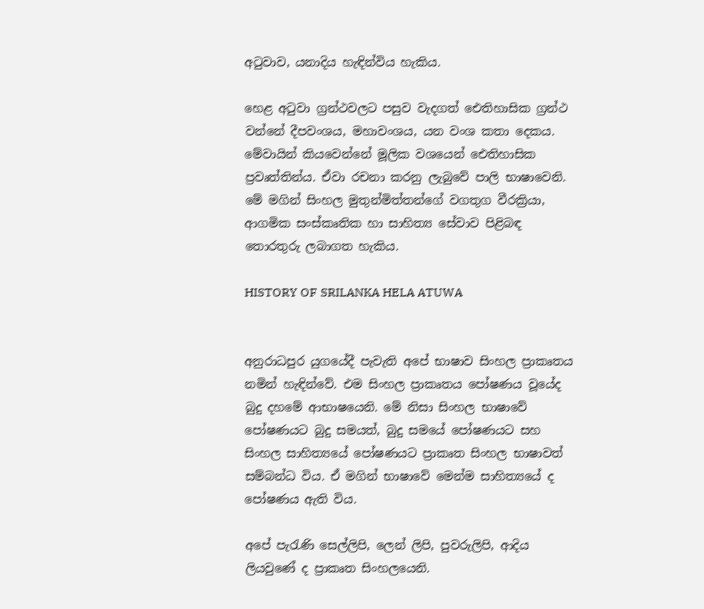අටුවාව, යනාදිය හැඳින්විය හැකිය.

හෙළ අටුවා ග්‍රන්ථවලට පසුව වැදගත් ඓතිහාසික ග්‍රන්ථ වන්නේ දීපවංශය, මහාවංශය, යන වංශ කතා දෙකය. මේවායින් කියවෙන්නේ මූලික වශයෙන් ඓතිහාසික ප්‍රවෘත්තින්ය. ඒවා රචනා කරනු ලැබුවේ පාලි භාෂාවෙනි. මේ මගින් සිංහල මුතුන්මිත්තන්ගේ වගතුග වීරක්‍රියා, ආගමික සංස්‌කෘතික හා සාහිත්‍ය සේවාව පිළිබඳ තොරතුරු ලබාගත හැකිය.

HISTORY OF SRILANKA HELA ATUWA


අනුරාධපුර යුගයේදී පැවැති අපේ භාෂාව සිංහල ප්‍රාකෘතය නමින් හැඳින්වේ. එම සිංහල ප්‍රාකෘතය පෝෂණය වූයේද බුදු දහමේ ආභාෂයෙනි. මේ නිසා සිංහල භාෂාවේ පෝෂණයට බුදු සමයත්, බුදු සමයේ පෝෂණයට සහ සිංහල සාහිත්‍යයේ පෝෂණයට ප්‍රාකෘත සිංහල භාෂාවත් සම්බන්ධ විය. ඒ මගින් භාෂාවේ මෙන්ම සාහිත්‍යයේ ද පෝෂණය ඇති විය.

අපේ පැරැණි සෙල්ලිපි, ලෙන් ලිපි, පුවරුලිපි, ආදිය ලියවුණේ ද ප්‍රාකෘත සිංහලයෙනි.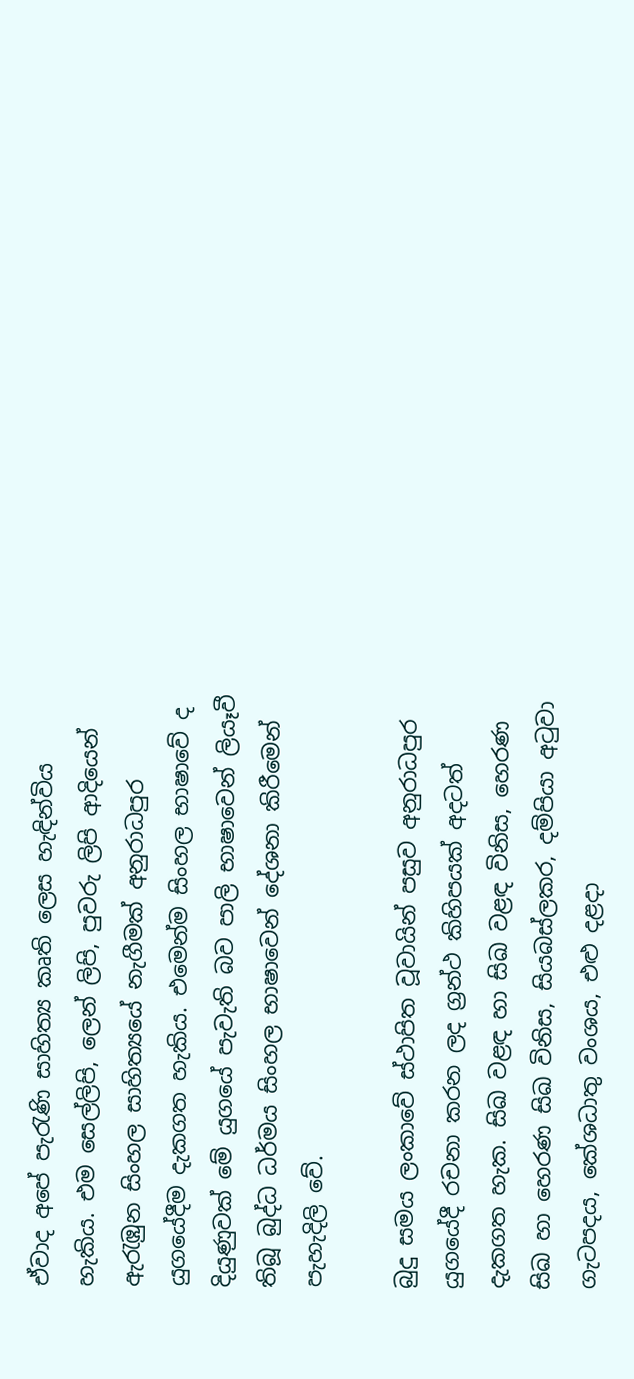ඒවාද අපේ පැරැණි සාහිත්‍ය කෘති ලෙස හැඳින්විය හැකිය. එම සෙල්ලිපි, ලෙන් ලිපි, පුවරු ලිපි ආදියෙන් ඇරැඹුන සිංහල සාහිත්‍යයේ නැගීමක්‌ අනුරාධපුර යුගයේදීම දැකගත හැකිය. එමෙන්ම සිංහල භාෂාවේ ද දියුණුවක්‌ මේ යුගයේ පැවැති බව පාලි භාෂාවෙන් ලියෑවී තිබූ බුද්ධ ධර්මය සිංහල භාෂාවෙන් දේශනා කිරීමෙන් පැහැදිලි වේ.

බුදු සමය ලංකාවේ ස්‌ථාපිත වූවායින් පසුව අනුරාධපුර යුගයේදී රචනා කරන ලද ග්‍රන්ථ කිහිපයක්‌ අදටත් දැකගත හැක. සිඛ වළඳ හා සිඛ වළඳ විනිස, හෙරණ සිඛ හා හෙරණ සිඛ විනිස, සියබස්‌ලකර, දම්පියා අටුවා ගැටපදය, කේශධාතු වංශය, එළු දළදා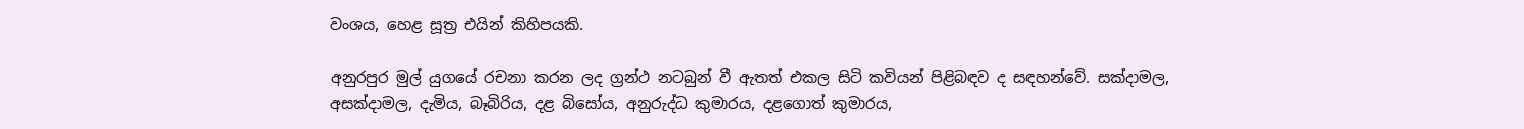වංශය, හෙළ සූත්‍ර එයින් කිහිපයකි.

අනුරපුර මුල් යුගයේ රචනා කරන ලද ග්‍රන්ථ නටබුන් වී ඇතත් එකල සිටි කවියන් පිළිබඳව ද සඳහන්වේ. සක්‌දාමල, අසක්‌දාමල, දැමිය, බෑබිරිය, දළ බිසෝය, අනුරුද්ධ කුමාරය, දළගොත් කුමාරය,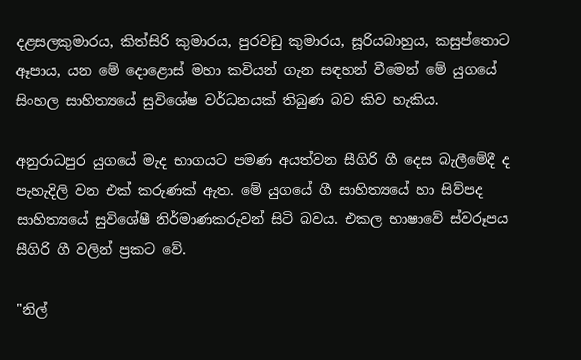දළසලකුමාරය, කිත්සිරි කුමාරය, පුරවඩු කුමාරය, සූරියබාහුය, කසුප්තොට ඈපාය, යන මේ දොළොස්‌ මහා කවියන් ගැන සඳහන් වීමෙන් මේ යුගයේ සිංහල සාහිත්‍යයේ සුවිශේෂ වර්ධනයක්‌ තිබුණ බව කිව හැකිය.

අනුරාධපුර යුගයේ මැද භාගයට පමණ අයත්වන සීගිරි ගී දෙස බැලීමේදී ද පැහැදිලි වන එක්‌ කරුණක්‌ ඇත. මේ යුගයේ ගී සාහිත්‍යයේ හා සිව්පද සාහිත්‍යයේ සුවිශේෂී නිර්මාණකරුවන් සිටි බවය. එකල භාෂාවේ ස්‌වරූපය සීගිරි ගී වලින් ප්‍රකට වේ.

"නිල්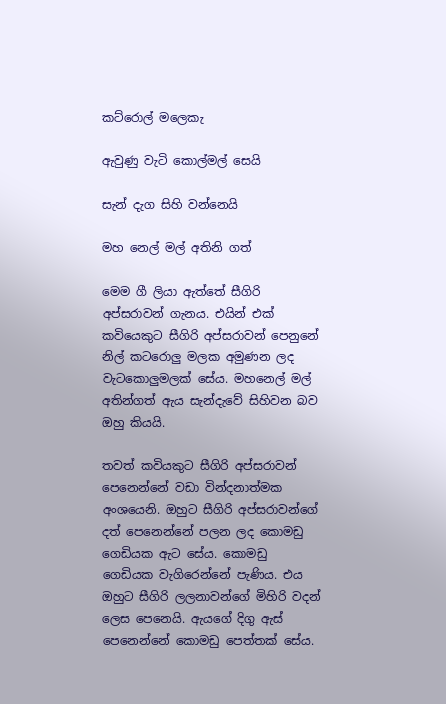කට්‌රොල් මලෙකැ

ඇවුණු වැටි කොල්මල් සෙයි

සැන් දැග සිහි වන්නෙයි

මහ නෙල් මල් අතිනි ගත්

මෙම ගී ලියා ඇත්තේ සීගිරි අප්සරාවන් ගැනය. එයින් එක්‌ කවියෙකුට සීගිරි අප්සරාවන් පෙනුනේ නිල් කටරොලු මලක අමුණන ලද වැටකොලුමලක්‌ සේය. මහනෙල් මල් අතින්ගත් ඇය සැන්දැවේ සිහිවන බව ඔහු කියයි.

තවත් කවියකුට සීගිරි අප්සරාවන් පෙනෙන්නේ වඩා වින්දනාත්මක අංශයෙනි. ඔහුට සීගිරි අප්සරාවන්ගේ දත් පෙනෙන්නේ පලන ලද කොමඩු ගෙඩියක ඇට සේය. කොමඩු ගෙඩියක වැගිරෙන්නේ පැණිය. එය ඔහුට සීගිරි ලලනාවන්ගේ මිහිරි වදන් ලෙස පෙනෙයි. ඇයගේ දිගු ඇස්‌ පෙනෙන්නේ කොමඩු පෙත්තක්‌ සේය.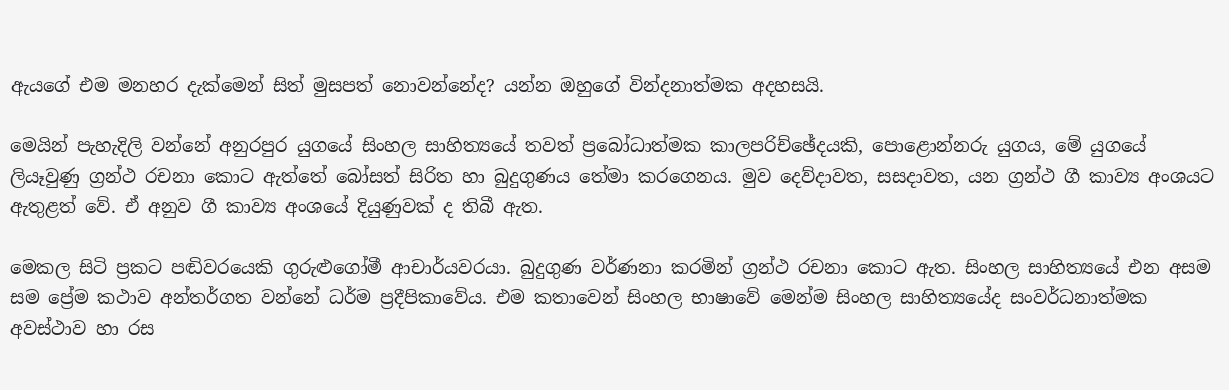ඇයගේ එම මනහර දැක්‌මෙන් සිත් මුසපත් නොවන්නේද? යන්න ඔහුගේ වින්දනාත්මක අදහසයි.

මෙයින් පැහැදිලි වන්නේ අනුරපුර යුගයේ සිංහල සාහිත්‍යයේ තවත් ප්‍රබෝධාත්මක කාලපරිච්ඡේදයකි, පොළොන්නරු යුගය, මේ යුගයේ ලියෑවුණු ග්‍රන්ථ රචනා කොට ඇත්තේ බෝසත් සිරිත හා බුදුගුණය තේමා කරගෙනය. මුව දෙව්දාවත, සසදාවත, යන ග්‍රන්ථ ගී කාව්‍ය අංශයට ඇතුළත් වේ. ඒ අනුව ගී කාව්‍ය අංශයේ දියුණුවක්‌ ද තිබී ඇත.

මෙකල සිටි ප්‍රකට පඬිවරයෙකි ගුරුළුගෝමී ආචාර්යවරයා. බුදුගුණ වර්ණනා කරමින් ග්‍රන්ථ රචනා කොට ඇත. සිංහල සාහිත්‍යයේ එන අසම සම ප්‍රේම කථාව අන්තර්ගත වන්නේ ධර්ම ප්‍රදීපිකාවේය. එම කතාවෙන් සිංහල භාෂාවේ මෙන්ම සිංහල සාහිත්‍යයේද සංවර්ධනාත්මක අවස්‌ථාව හා රස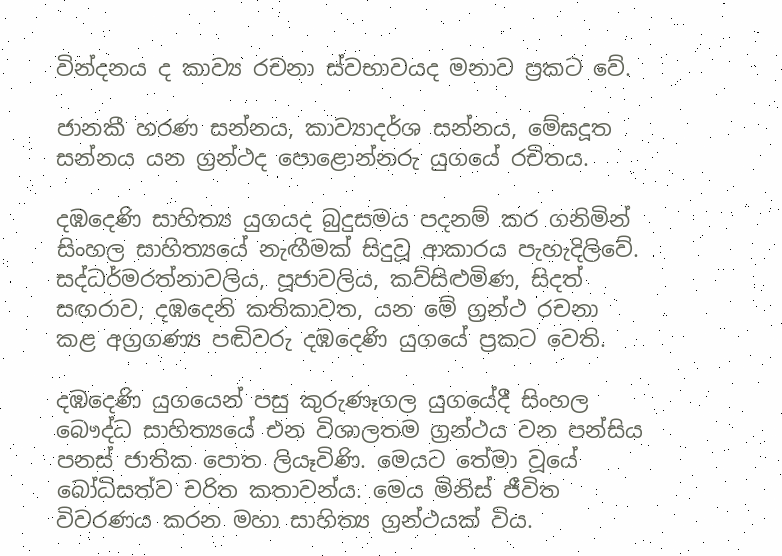වින්දනය ද කාව්‍ය රචනා ස්‌වභාවයද මනාව ප්‍රකට වේ.

ජානකී හරණ සන්නය, කාව්‍යාදර්ශ සන්නය, මේඝදූත සන්නය යන ග්‍රන්ථද පොළොන්නරු යුගයේ රචිතය.

දඹදෙණි සාහිත්‍ය යුගයද බුදුසමය පදනම් කර ගනිමින් සිංහල සාහිත්‍යයේ නැඟීමක්‌ සිදුවූ ආකාරය පැහැදිලිවේ. සද්ධර්මරත්නාවලිය, පූජාවලිය, කව්සිළුමිණ, සිදත් සඟරාව, දඹදෙනි කතිකාවත, යන මේ ග්‍රන්ථ රචනා කළ අග්‍රගණ්‍ය පඬිවරු දඹදෙණි යුගයේ ප්‍රකට වෙති.

දඹදෙණි යුගයෙන් පසු කුරුණෑගල යුගයේදී සිංහල බෞද්ධ සාහිත්‍යයේ එන විශාලතම ග්‍රන්ථය වන පන්සිය පනස්‌ ජාතික පොත ලියෑවිණි. මෙයට තේමා වූයේ බෝධිසත්ව චරිත කතාවන්ය. මෙය මිනිස්‌ ජීවිත විවරණය කරන මහා සාහිත්‍ය ග්‍රන්ථයක්‌ විය.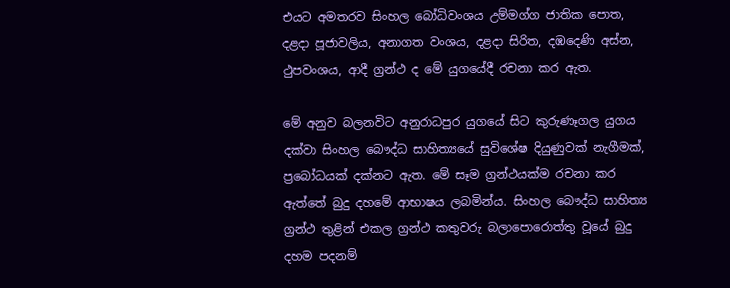එයට අමතරව සිංහල බෝධිවංශය උම්මග්ග ජාතික පොත, දළදා පූජාවලිය, අනාගත වංශය, දළදා සිරිත, දඹදෙණි අස්‌න, ථුපවංශය, ආදී ග්‍රන්ථ ද මේ යුගයේදී රචනා කර ඇත.

මේ අනුව බලනවිට අනුරාධපුර යුගයේ සිට කුරුණෑගල යුගය දක්‌වා සිංහල බෞද්ධ සාහිත්‍යයේ සුවිශේෂ දියුණුවක්‌ නැගීමක්‌, ප්‍රබෝධයක්‌ දක්‌නට ඇත. මේ සෑම ග්‍රන්ථයක්‌ම රචනා කර ඇත්තේ බුදු දහමේ ආභාෂය ලබමින්ය. සිංහල බෞද්ධ සාහිත්‍ය ග්‍රන්ථ තුළින් එකල ග්‍රන්ථ කතුවරු බලාපොරොත්තු වූයේ බුදු දහම පදනම්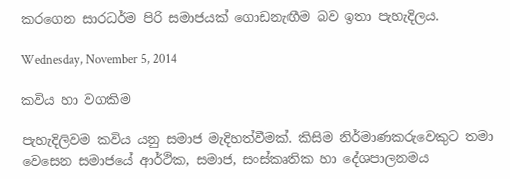කරගෙන සාරධර්ම පිරි සමාජයක්‌ ගොඩනැඟීම බව ඉතා පැහැදිලය.

Wednesday, November 5, 2014

කවිය හා වගකිම

පැහැදිලිවම කවිය යනු සමාජ මැදිහත්වීමක්. කිසිම නිර්මාණකරුවෙකුට තමා වෙසෙන සමාජයේ ආර්ථික, සමාජ, සංස්කෘතික හා දේශපාලනමය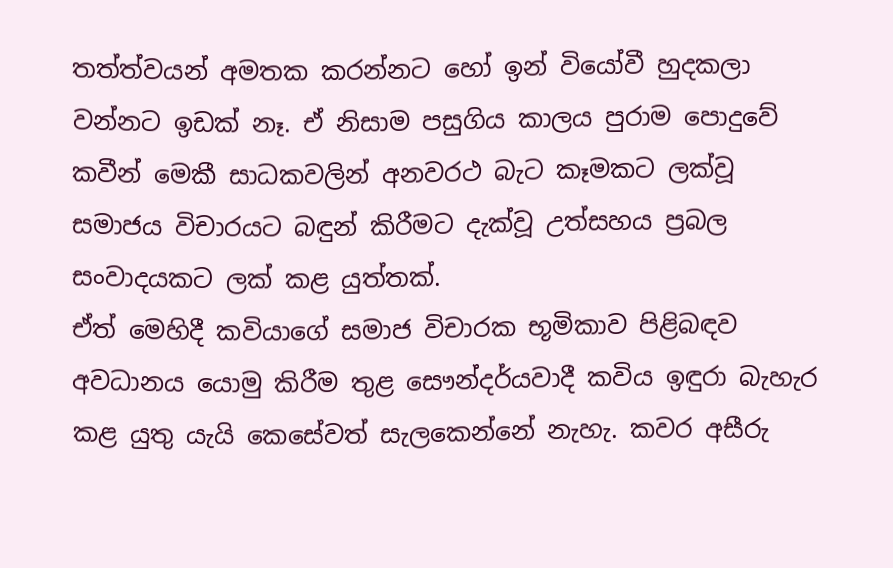තත්ත්වයන් අමතක කරන්නට හෝ ඉන් වියෝවී හුදකලා වන්නට ඉඩක් නෑ. ඒ නිසාම පසුගිය කාලය පුරාම පොදුවේ කවීන් මෙකී සාධකවලින් අනවරථ බැට කෑමකට ලක්වූ සමාජය විචාරයට බඳුන් කිරීමට දැක්වූ උත්සහය ප්‍රබල සංවාදයකට ලක් කළ යුත්තක්.
ඒත් මෙහිදී කවියාගේ සමාජ විචාරක භූමිකාව පිළිබඳව අවධානය යොමු කිරීම තුළ සෞන්දර්යවාදී කවිය ඉඳුරා බැහැර කළ යුතු යැයි කෙසේවත් සැලකෙන්නේ නැහැ. කවර අසීරු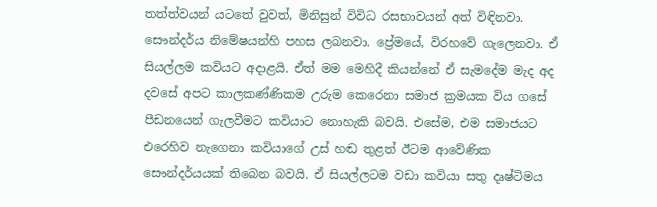තත්ත්වයන් යටතේ වුවත්, මිනිසුන් විවිධ රසභාවයන් අත් විඳිනවා. සෞන්දර්ය නිමේෂයන්හි පහස ලබනවා. ප්‍රේමයේ, විරහවේ ගැලෙනවා. ඒ සියල්ලම කවියට අදාළයි. ඒත් මම මෙහිදී කියන්නේ ඒ සැමදේම මැද අද දවසේ අපට කාලකණ්ණිකම උරුම කෙරෙනා සමාජ ක්‍රමයක විය ගසේ පීඩනයෙන් ගැලවීමට කවියාට නොහැකි බවයි. එසේම, එම සමාජයට එරෙහිව නැගෙනා කවියාගේ උස් හඬ තුළත් ඊටම ආවේණික සෞන්දර්යයක් තිබෙන බවයි. ඒ සියල්ලටම වඩා කවියා සතු දෘෂ්ටිමය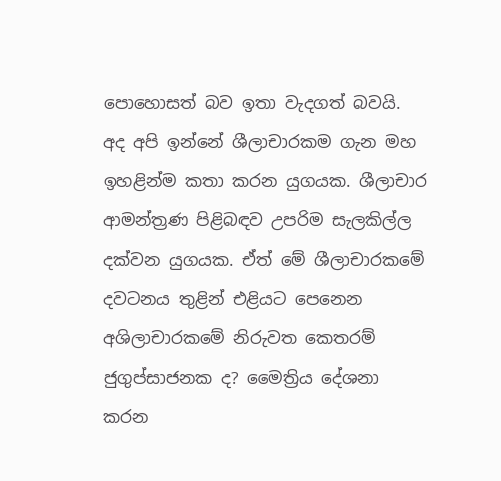පොහොසත් බව ඉතා වැදගත් බවයි.
අද අපි ඉන්නේ ශීලාචාරකම ගැන මහ ඉහළින්ම කතා කරන යුගයක. ශීලාචාර ආමන්ත්‍රණ පිළිබඳව උපරිම සැලකිල්ල දක්වන යුගයක. ඒත් මේ ශීලාචාරකමේ දවටනය තුළින් එළියට පෙනෙන අශිලාචාරකමේ නිරුවත කෙතරම් ජුගුප්සාජනක ද? මෛත්‍රිය දේශනා කරන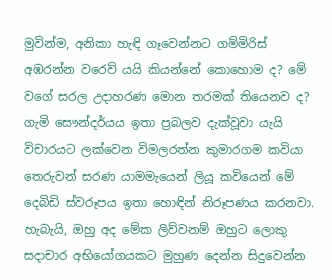මුවින්ම, අනිකා හැඳි ගෑවෙන්නට ගම්මිරිස් අඹරන්න වරෙව් යයි කියන්නේ කොහොම ද? මේ වගේ සරල උදාහරණ මොන තරමක් තියෙනව ද? ගැමි සෞන්දර්යය ඉතා ප්‍රබලව දැක්වූවා යැයි විචාරයට ලක්වෙන විමලරත්න කුමාරගම කවියා තෙරුවන් සරණ යාමමැයෙන් ලියූ කවියෙන් මේ දෙබිඩි ස්වරූපය ඉතා හොඳින් නිරූපණය කරනවා. හැබැයි, ඔහු අද මේක ලිව්වනම් ඔහුට ලොකු සදාචාර අභියෝගයකට මුහුණ දෙන්න සිදුවෙන්න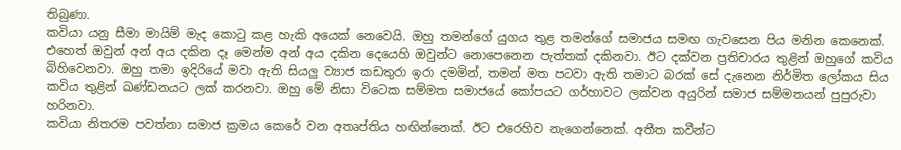තිබුණා.
කවියා යනු සීමා මායිම් මැද කොටු කළ හැකි අයෙක් නෙවෙයි. ඔහු තමන්ගේ යුගය තුළ තමන්ගේ සමාජය සමඟ ගැවසෙන පිය මනින කෙනෙක්. එහෙත් ඔවුන් අන් අය දකින දෑ මෙන්ම අන් අය දකින දෙයෙහි ඔවුන්ට නොපෙනෙන පැත්තක් දකිනවා. ඊට දක්වන ප්‍රතිචාරය තුළින් ඔහුගේ කවිය බිහිවෙනවා. ඔහු තමා ඉදිරියේ මවා ඇති සියලු ව්‍යාජ කඩතුරා ඉරා දමමින්, තමන් මත පටවා ඇති තමාට බරක් සේ දැනෙන නිර්මිත ලෝකය සිය කවිය තුළින් ඛණ්ඩනයට ලක් කරනවා. ඔහු මේ නිසා විටෙක සම්මත සමාජයේ කෝපයට ගර්හාවට ලක්වන අයුරින් සමාජ සම්මතයන් පුපුරුවා හරිනවා.
කවියා නිතරම පවත්නා සමාජ ක්‍රමය කෙරේ වන අතෘප්තිය හඟින්නෙක්. ඊට එරෙහිව නැගෙන්නෙක්. අතීත කවීන්ට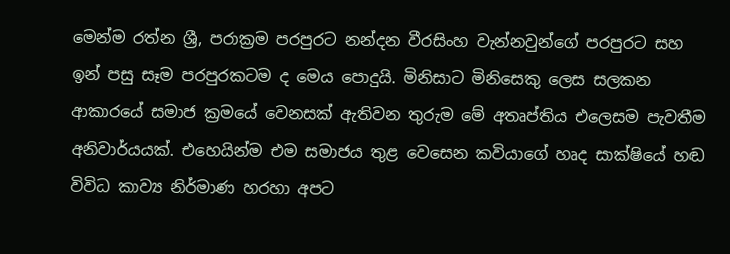මෙන්ම රත්න ශ්‍රී, පරාක්‍රම පරපුරට නන්දන වීරසිංහ වැන්නවුන්ගේ පරපුරට සහ ඉන් පසු සෑම පරපුරකටම ද මෙය පොදුයි. මිනිසාට මිනිසෙකු ලෙස සලකන ආකාරයේ සමාජ ක්‍රමයේ වෙනසක් ඇතිවන තුරුම මේ අතෘප්තිය එලෙසම පැවතීම අනිවාර්යයක්. එහෙයින්ම එම සමාජය තුළ වෙසෙන කවියාගේ හෘද සාක්ෂියේ හඬ විවිධ කාව්‍ය නිර්මාණ හරහා අපට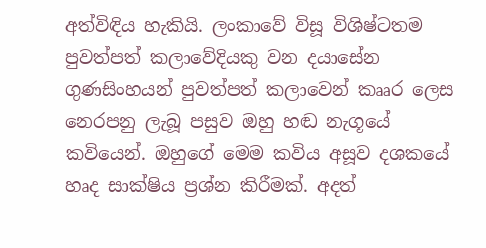අත්විඳිය හැකියි. ලංකාවේ විසූ විශිෂ්ටතම පුවත්පත් කලාවේදියකු වන දයාසේන ගුණසිංහයන් පුවත්පත් කලාවෙන් කෲර ලෙස නෙරපනු ලැබූ පසුව ඔහු හඬ නැගූයේ කවියෙන්. ඔහුගේ මෙම කවිය අසූව දශකයේ හෘද සාක්ෂිය ප්‍රශ්න කිරීමක්. අදත්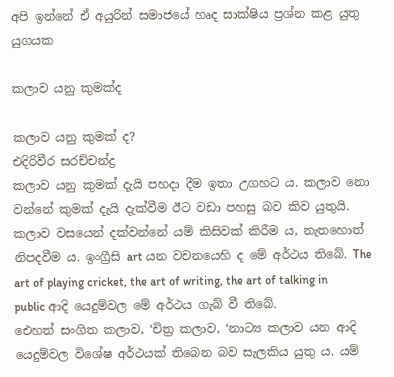අපි ඉන්නේ ඒ අයුරින් සමාජයේ හෘද සාක්ෂිය ප්‍රශ්න කළ යුතු යුගයක

කලාව යනු කුමක්ද

කලාව යනු කුමක් ද?
එදිරිවීර සරච්චන්ද්‍ර
කලාව යනු කුමක් දැයි පහදා දීම ඉතා උගහට ය. කලාව නො වන්නේ කුමක් දැයි දැක්වීම ඊට වඩා පහසු බව කිව යුතුයි.
කලාව වසයෙන් දක්වන්නේ යම් කිසිවක් කිරීම ය, නැතහොත් නිපදවීම ය. ඉංග්‍රීසි art යන වචනයෙහි ද මේ අර්ථය තිබේ. The art of playing cricket, the art of writing, the art of talking in public ආදි යෙදුම්වල මේ අර්ථය ගැබ් වී තිබේ.
එ‍ෙහත් සංගිත කලාව, ‘චිත්‍ර කලාව, ‘නාට්‍ය කලාව යන ආදි යෙදුම්වල විශේෂ අර්ථයක් තිබෙන බව සැලකිය යුතු ය. යම්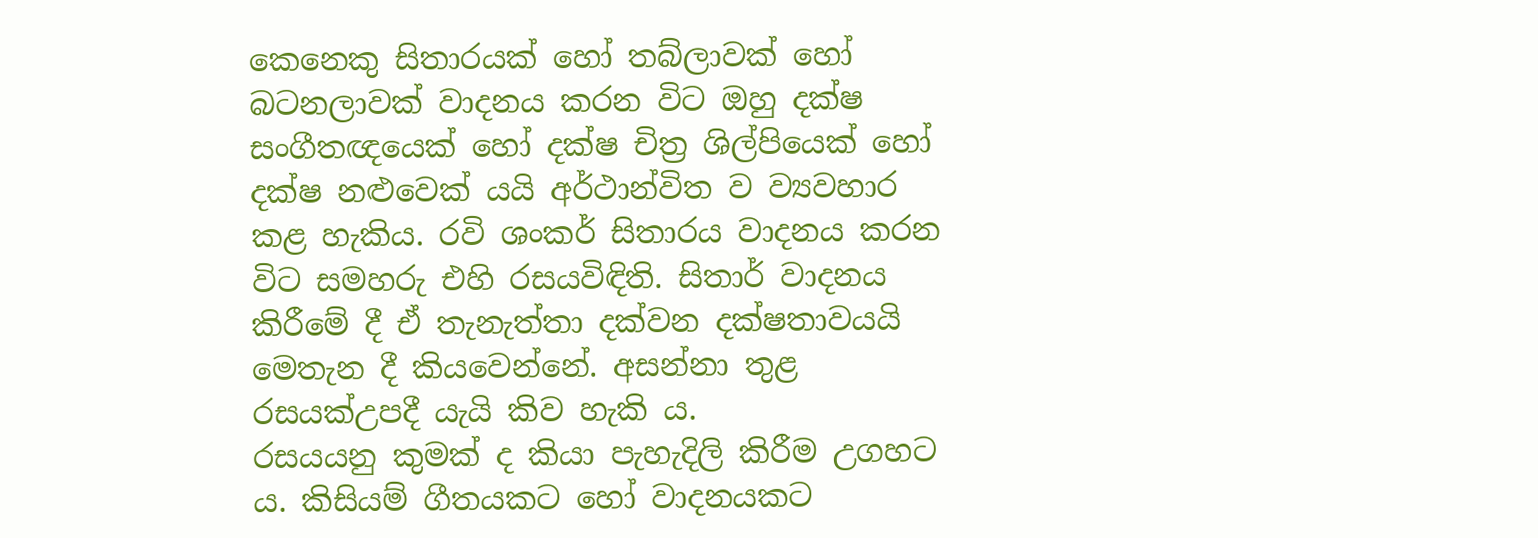කෙනෙකු සිතාරයක් හෝ තබ්ලාවක් හෝ බටනලාවක් වාදනය කරන විට ඔහු දක්ෂ සංගීතඥයෙක් හෝ දක්ෂ චිත්‍ර ශිල්පියෙක් හෝ දක්ෂ නළුවෙක් යයි අර්ථාන්විත ව ව්‍යවහාර කළ හැකිය. රවි ශංකර් සිතාරය වාදනය කරන විට සමහරු එහි රසයවිඳිති. සිතාර් වාදනය කිරීමේ දී ඒ තැනැත්තා දක්වන දක්ෂතාවයයි මෙතැන දී කියවෙන්නේ. අසන්නා තුළ රසයක්උපදී යැයි කිව හැකි ය.
රසයයනු කුමක් ද කියා පැහැදිලි කිරීම උගහට ය. කිසියම් ගීතයකට හෝ වාදනයකට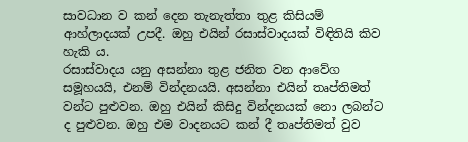සාවධාන ව කන් දෙන තැනැත්තා තුළ කිසියම් ආහ්ලාදයක් උපදී. ඔහු එයින් රසාස්වාදයක් විඳිතියි කිව හැකි ය.
රසාස්වාදය යනු අසන්නා තුළ ජනිත වන ආවේග සමූහයයි, එනම් වින්දනයයි. අසන්නා එයින් තෘප්තිමත් වන්ට පුළුවන. ඔහු එයින් කිසිදු වින්දනයක් නො ලබන්ට ද පුළුවන. ඔහු එම වාදනයට කන් දී තෘප්තිමත් වුව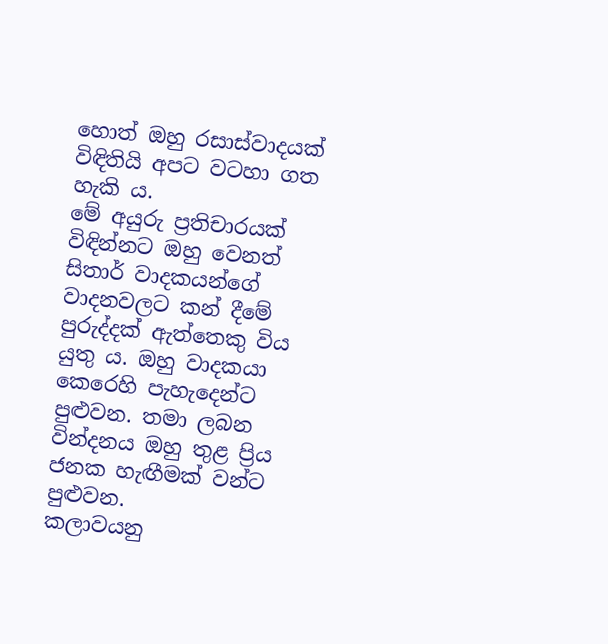හොත් ඔහු රසාස්වාදයක් විඳිතියි අපට වටහා ගත හැකි ය.
මේ අයුරු ප්‍රතිචාරයක් විඳින්නට ඔහු වෙනත් සිතාර් වාදකයන්ගේ වාදනවලට කන් දීමේ පුරුද්දක් ඇත්තෙකු විය යුතු ය. ඔහු වාදකයා කෙරෙහි පැහැදෙන්ට පුළුවන. තමා ලබන වින්දනය ඔහු තුළ ප්‍රිය ජනක හැඟීමක් වන්ට පුළුවන.
කලාවයනු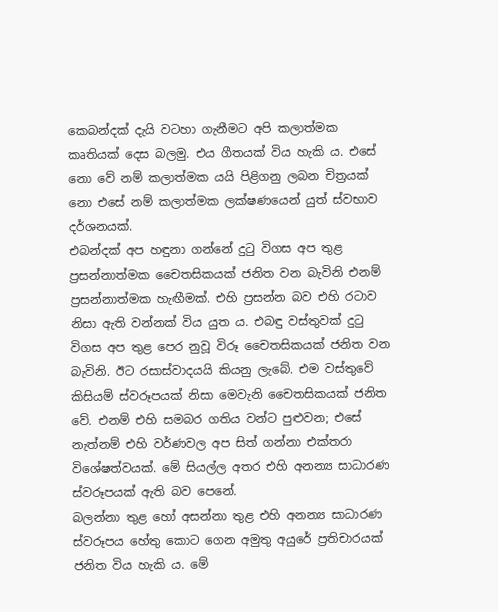කෙබන්දක් දැයි වටහා ගැනීමට අපි කලාත්මක කෘතියක් දෙස බලමු. එය ගීතයක් විය හැකි ය. එසේ නො වේ නම් කලාත්මක යයි පිළිගනු ලබන චිත්‍රයක් නො එසේ නම් කලාත්මක ලක්ෂණයෙන් යුත් ස්වභාව දර්ශනයක්.
එබන්දක් අප හඳුනා ගන්නේ දුටු විගස අප තුළ ප්‍රසන්නාත්මක චෛතසිකයක් ජනිත වන බැවිනි එනම් ප්‍රසන්නාත්මක හැඟීමක්. එහි ප්‍රසන්න බව එහි රටාව නිසා ඇති වන්නක් විය යුත ය. එබඳු වස්තුවක් දුටු විගස අප තුළ පෙර නුවූ විරූ චෛතසිකයක් ජනිත වන බැවිනි. ඊට රසාස්වාදයයි කියනු ලැබේ. එම වස්තුවේ කිසියම් ස්වරූපයක් නිසා මෙවැනි චෛතසිකයක් ජනිත වේ. එනම් එහි සමබර ගතිය වන්ට පුළුවන; එසේ නැත්නම් එහි වර්ණවල අප සිත් ගන්නා එක්තරා විශේෂත්වයක්. මේ සියල්ල අතර එහි අනන්‍ය සාධාරණ ස්වරූපයක් ඇති බව පෙනේ.
බලන්නා තුළ හෝ අසන්නා තුළ එහි අනන්‍ය සාධාරණ ස්වරූපය හේතු කොට ගෙන අමුතු අයුරේ ප්‍රතිචාරයක් ජනිත විය හැකි ය. මේ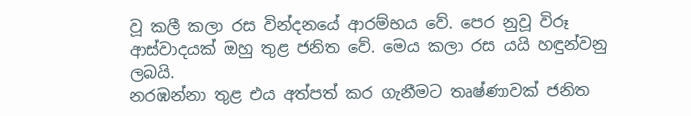වූ කලී කලා රස වින්දනයේ ආරම්භය වේ. පෙර නුවූ විරූ ආස්වාදයක් ඔහු තුළ ජනිත වේ. මෙය කලා රස යයි හඳුන්වනු ලබයි.
නරඹන්නා තුළ එය අත්පත් කර ගැනීමට තෘෂ්ණාවක් ජනිත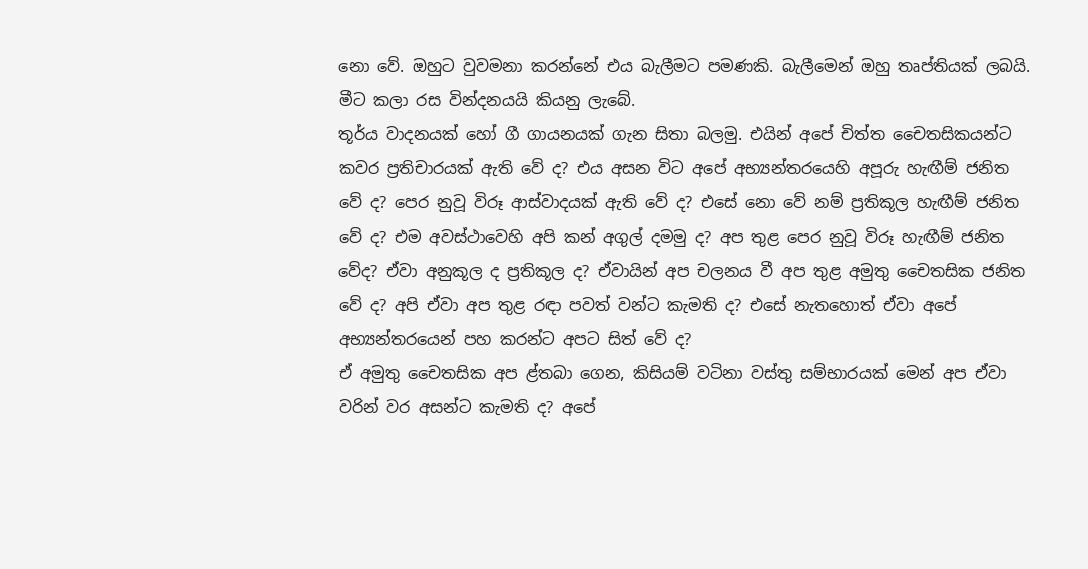නො වේ. ඔහුට වුවමනා කරන්නේ එය බැලීමට පමණකි. බැලීමෙන් ඔහු තෘප්තියක් ලබයි. මීට කලා රස වින්දනයයි කියනු ලැබේ.
තූර්ය වාදනයක් හෝ ගී ගායනයක් ගැන සිතා බලමු. එයින් අපේ චිත්ත චෛතසිකයන්ට කවර ප්‍රතිචාරයක් ඇති වේ ද? එය අසන විට අපේ අභ්‍යන්තරයෙහි අපූරු හැඟීම් ජනිත වේ ද? පෙර නුවූ විරූ ආස්වාදයක් ඇති වේ ද? එසේ නො වේ නම් ප්‍රතිකූල හැඟීම් ජනිත වේ ද? එම අවස්ථාවෙහි අපි කන් අගුල් දමමු ද? අප තුළ පෙර නුවූ විරූ හැඟීම් ජනිත වේද? ඒවා අනුකූල ද ප්‍රතිකූල ද? ඒවායින් අප චලනය වී අප තුළ අමුතු චෛතසික ජනිත වේ ද? අපි ඒවා අප තුළ රඳා පවත් වන්ට කැමති ද? එසේ නැතහොත් ඒවා අපේ අභ්‍යන්තරයෙන් පහ කරන්ට අපට සිත් වේ ද?
ඒ අමුතු චෛතසික අප ළ්‍තබා ගෙන, කිසියම් වටිනා වස්තු සම්භාරයක් මෙන් අප ඒවා වරින් වර අසන්ට කැමති ද? අපේ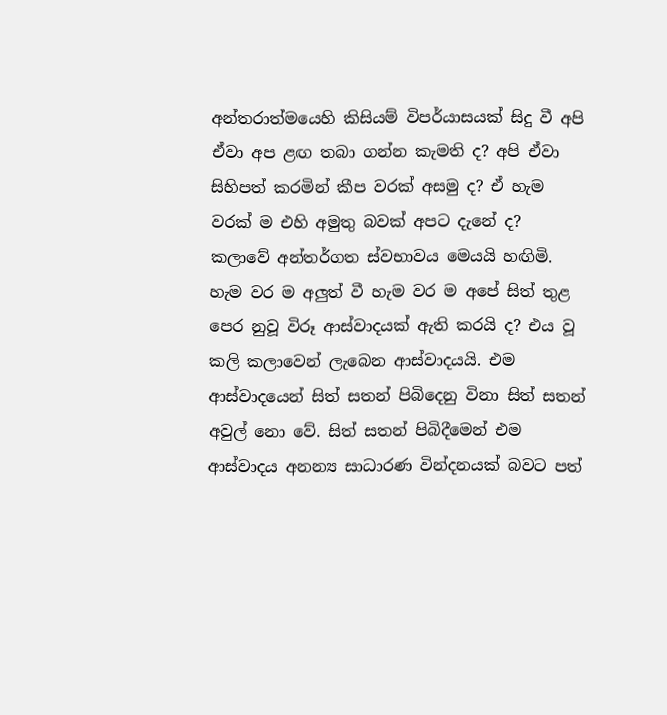අන්තරාත්මයෙහි කිසියම් විපර්යාසයක් සිදු වී අපි ඒවා අප ළඟ තබා ගන්න කැමති ද? අපි ඒවා සිහිපත් කරමින් කීප වරක් අසමු ද? ඒ හැම වරක් ම එහි අමුතු බවක් අපට දැනේ ද?
කලාවේ අන්තර්ගත ස්වභාවය මෙයයි හඟිමි. හැම වර ම අලුත් වී හැම වර ම අපේ සිත් තුළ පෙර නුවූ විරූ ආස්වාදයක් ඇති කරයි ද? එය වූ කලි කලාවෙන් ලැබෙන ආස්වාදයයි. එම ආස්වාදයෙන් සිත් සතන් පිබිදෙනු විනා සිත් සතන් අවුල් නො වේ. සිත් සතන් පිබිදීමෙන් එම ආස්වාදය අනන්‍ය සාධාරණ වින්දනයක් බවට පත්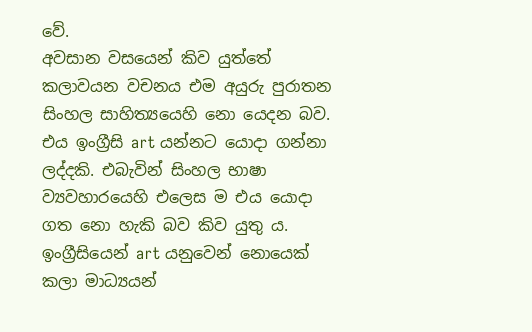වේ.
අවසාන වසයෙන් කිව යුත්තේ කලාවයන වචනය එම අයුරු පුරාතන සිංහල සාහිත්‍යයෙහි නො යෙදන බව. එය ඉංග්‍රීසි art යන්නට යොදා ගන්නා ලද්දකි. එබැවින් සිංහල භාෂා ව්‍යවහාරයෙහි එලෙස ම එය යොදා ගත නො හැකි බව කිව යුතු ය. ඉංග්‍රීසියෙන් art යනුවෙන් නොයෙක් කලා මාධ්‍යයන්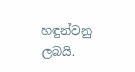හඳුන්වනු ලබයි.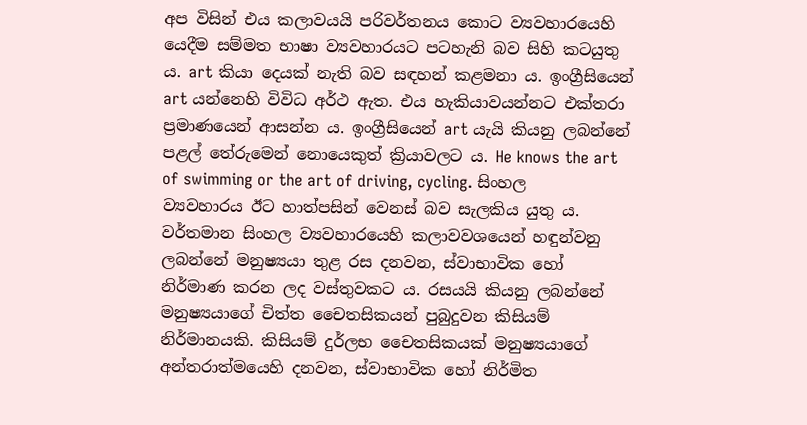අප විසින් එය කලාවයයි පරිවර්තනය කොට ව්‍යවහාරයෙහි යෙදීම සම්මත භාෂා ව්‍යවහාරයට පටහැනි බව සිහි කටයුතු ය. art කියා දෙයක් නැති බව සඳහන් කළමනා ය. ඉංග්‍රීසියෙන් art යන්නෙහි විවිධ අර්ථ ඇත. එය හැකියාවයන්නට එක්තරා ප්‍රමාණයෙන් ආසන්න ය. ඉංග්‍රීසියෙන් art යැයි කියනු ලබන්නේ පළල් තේරුමෙන් නොයෙකුත් ක්‍රියාවලට ය. He knows the art of swimming or the art of driving, cycling. සිංහල ව්‍යවහාරය ඊට හාත්පසින් වෙනස් බව සැලකිය යුතු ය.
වර්තමාන සිංහල ව්‍යවහාරයෙහි කලාවවශයෙන් හඳුන්වනු ලබන්නේ මනුෂ්‍යයා තුළ රස දනවන, ස්වාභාවික හෝ නිර්මාණ කරන ලද වස්තුවකට ය. රසයයි කියනු ලබන්නේ මනුෂ්‍යයාගේ චිත්ත චෛතසිකයන් පුබුදුවන කිසියම් නිර්මානයකි. කිසියම් දුර්ලභ චෛතසිකයක් මනුෂ්‍යයාගේ අන්තරාත්මයෙහි දනවන, ස්වාභාවික හෝ නිර්මිත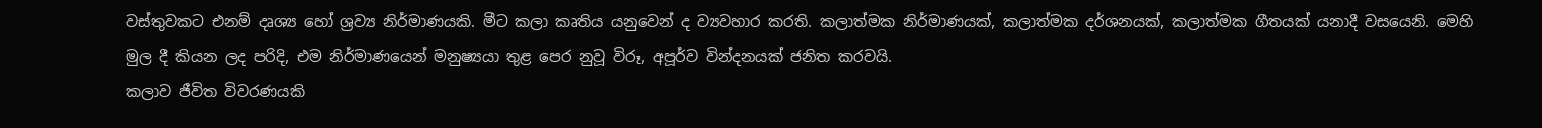වස්තුවකට එනම් දෘශ්‍ය හෝ ශ්‍රව්‍ය නිර්මාණයකි. මීට කලා කෘතිය යනුවෙන් ද ව්‍යවහාර කරති. කලාත්මක නිර්මාණයක්, කලාත්මක දර්ශනයක්, කලාත්මක ගීතයක් යනාදී වසයෙනි. මෙහි මුල දී කියන ලද පරිදි, එම නිර්මාණයෙන් මනුෂ්‍යයා තුළ පෙර නුවූ විරූ, අපූර්ව වින්දනයක් ජනිත කරවයි.
කලාව ජීවිත විවරණයකි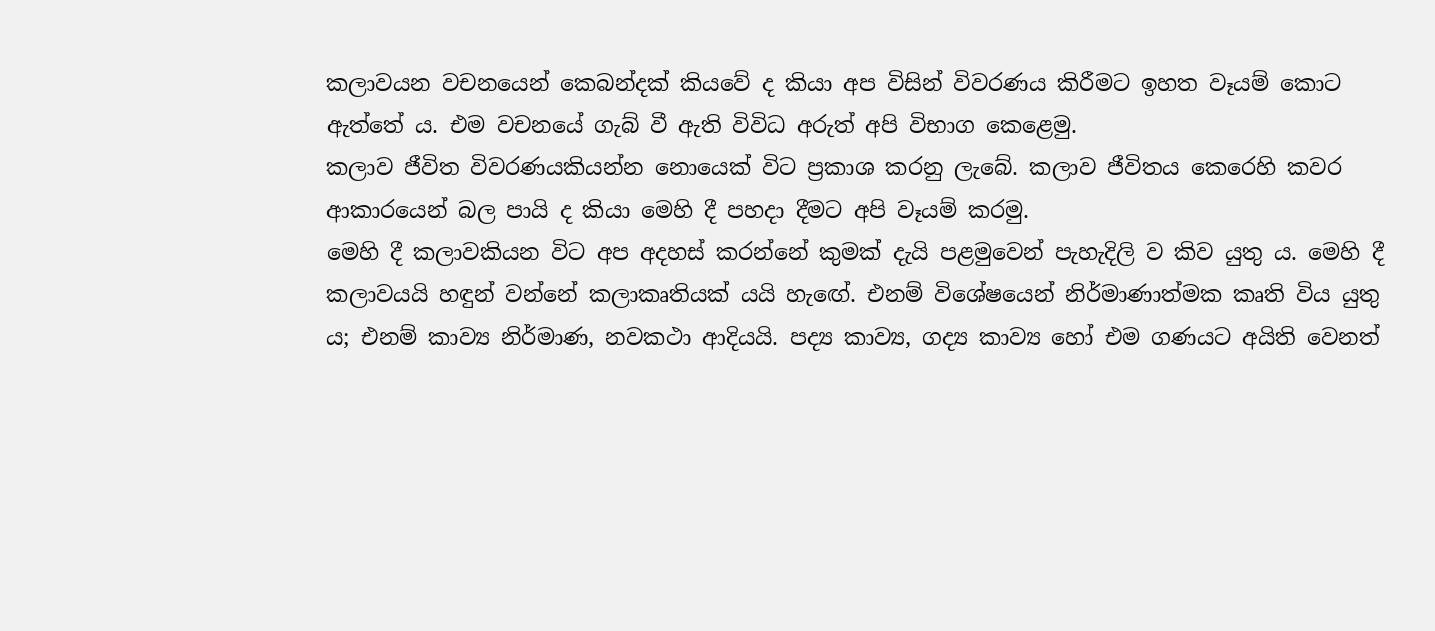කලාවයන වචනයෙන් කෙබන්දක් කියවේ ද කියා අප විසින් විවරණය කිරීමට ඉහත වෑයම් කොට ඇත්තේ ය. එම වචනයේ ගැබ් වී ඇති විවිධ අරුත් අපි විභාග කෙළෙමු.
කලාව ජීවිත විවරණයකියන්න නොයෙක් විට ප්‍රකාශ කරනු ලැබේ. කලාව ජීවිතය කෙරෙහි කවර ආකාරයෙන් බල පායි ද කියා මෙහි දී පහදා දීමට අපි වෑයම් කරමු.
මෙහි දී කලාවකියන විට අප අදහස් කරන්නේ කුමක් දැයි පළමුවෙන් පැහැදිලි ව කිව යුතු ය. මෙහි දී කලාවයයි හඳුන් වන්නේ කලාකෘතියක් යයි හැඟේ. එනම් විශේෂයෙන් නිර්මාණාත්මක කෘති විය යුතු ය; එනම් කාව්‍ය නිර්මාණ, නවකථා ආදියයි. පද්‍ය කාව්‍ය, ගද්‍ය කාව්‍ය හෝ එම ගණයට අයිති වෙනත්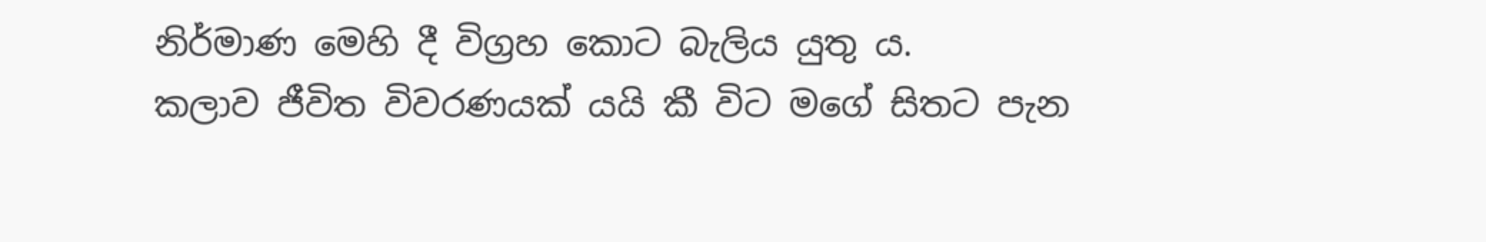නිර්මාණ මෙහි දී විග්‍රහ කොට බැලිය යුතු ය.
කලාව ජීවිත විවරණයක් යයි කී විට මගේ සිතට පැන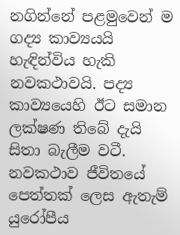නගින්නේ පළමුවෙන් ම ගද්‍ය කාව්‍යයයි හැඳින්විය හැකි නවකථාවයි. පද්‍ය කාව්‍යයෙහි ඊට සමාන ලක්ෂණ තිබේ දැයි සිතා බැලීම වටී. නවකථාව ජීවිතයේ පෙත්තක් ලෙස ඇතැම් යුරෝපීය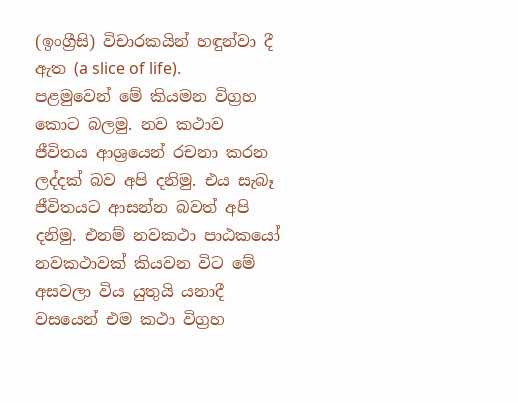(ඉංග්‍රීසි) විචාරකයින් හඳුන්වා දී ඇත (a slice of life).
පළමුවෙන් මේ කියමන විග්‍රහ කොට බලමු. නව කථාව ජීවිතය ආශ්‍රයෙන් රචනා කරන ලද්දක් බව අපි දනිමු. එය සැබෑ ජීවිතයට ආසන්න බවත් අපි දනිමු. එනම් නවකථා පාඨකයෝ නවකථාවක් කියවන විට මේ අසවලා විය යුතුයි යනාදී වසයෙන් එම කථා විග්‍රහ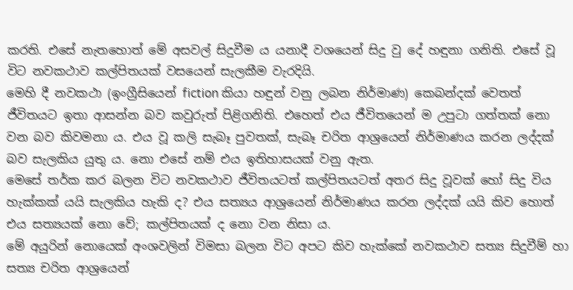කරති. එසේ නැතහොත් මේ අසවල් සිදුවීම ය යනාදී වශයෙන් සිදු වු දේ හඳුනා ගනිති. එසේ වූ විට නවකථාව කල්පිතයක් වසයෙන් සැලකීම වැරදියි.
මෙහි දී නවකථා (ඉංග්‍රීසියෙන් fiction කියා හඳුන් වනු ලබන නිර්මාණ) කෙබන්දක් වෙතත් ජීවිතයට ඉතා ආසන්න බව කවුරුත් පිළිගනිති. එහෙත් එය ජීවිතයෙන් ම උපුටා ගත්තක් නො වන බව කිවමනා ය. එය වූ කලි සැබෑ පුවතක්, සැබෑ චරිත ආශ්‍රයෙන් නිර්මාණය කරන ලද්දක් බව සැලකිය යුතු ය. නො එසේ නම් එය ඉතිහාසයක් වනු ඇත.
මෙසේ තර්ක කර බලන විට නවකථාව ජීවිතයටත් කල්පිතයටත් අතර සිදු වූවක් හෝ සිදු විය හැක්කක් යයි සැලකිය හැකි ද? එය සත්‍යය ආශ්‍රයෙන් නිර්මාණය කරන ලද්දක් යයි කිව හොත් එය සත්‍යයක් නො වේ; කල්පිතයක් ද නො වන නිසා ය.
මේ අයුරින් නොයෙක් අංශවලින් විමසා බලන විට අපට කිව හැක්කේ නවකථාව සත්‍ය සිදුවීම් හා සත්‍ය චරිත ආශ්‍රයෙන්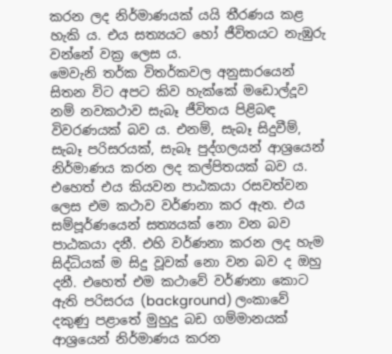කරන ලද නිර්මාණයක් යයි තීරණය කළ හැකි ය. එය සත්‍යයට හෝ ජීවිතයට නැඹුරු වන්නේ වක්‍ර ලෙස ය.
මෙවැනි තර්ක විතර්කවල අනුසාරයෙන් සිතන විට අපට කිව හැක්කේ මඩොල්දූව නම් නවකථාව සැබෑ ජීවිතය පිළිබඳ විවරණයක් බව ය. එනම්, සැබෑ සිදුවීම්, සැබෑ පරිසරයක්, සැබෑ පුද්ගලයන් ආශ්‍රයෙන් නිර්මාණය කරන ලද කල්පිතයක් බව ය. එහෙත් එය කියවන පාඨකයා රසවත්වන ලෙස එම කථාව වර්ණනා කර ඇත. එය සම්පූර්ණයෙන් සත්‍යයක් නො වන බව පාඨකයා දනී. එහි වර්ණනා කරන ලද හැම සිද්ධියක් ම සිදු වූවක් නො වන බව ද ඔහු දනී. එහෙත් එම කථාවේ වර්ණනා කොට ඇති පරිසරය (background) ලංකාවේ දකුණු පළාතේ මුහුදු බඩ ගම්මානයක් ආශ්‍රයෙන් නිර්මාණය කරන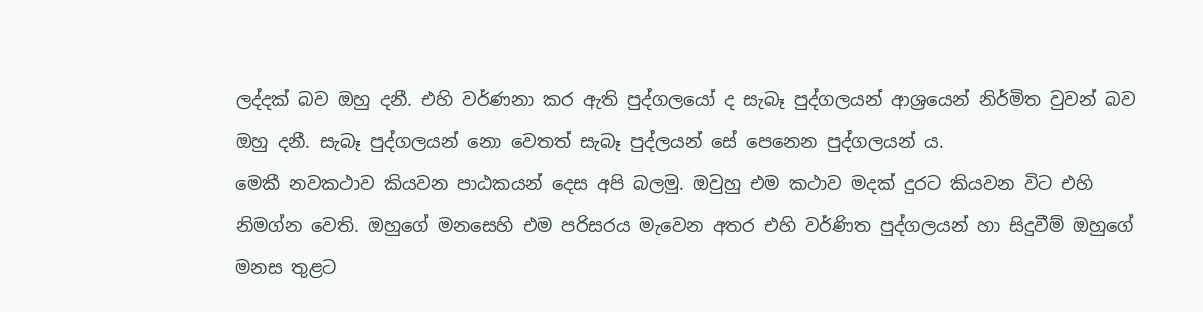ලද්දක් බව ඔහු දනී. එහි වර්ණනා කර ඇති පුද්ගලයෝ ද සැබෑ පුද්ගලයන් ආශ්‍රයෙන් නිර්මිත වුවන් බව ඔහු දනී. සැබෑ පුද්ගලයන් නො වෙතත් සැබෑ පුද්ලයන් සේ පෙනෙන පුද්ගලයන් ය.
මෙකී නවකථාව කියවන පාඨකයන් දෙස අපි බලමු. ඔවුහු එම කථාව මදක් දුරට කියවන විට එහි නිමග්න වෙති. ඔහුගේ මනසෙහි එම පරිසරය මැවෙන අතර එහි වර්ණිත පුද්ගලයන් හා සිදුවීම් ඔහුගේ මනස තුළට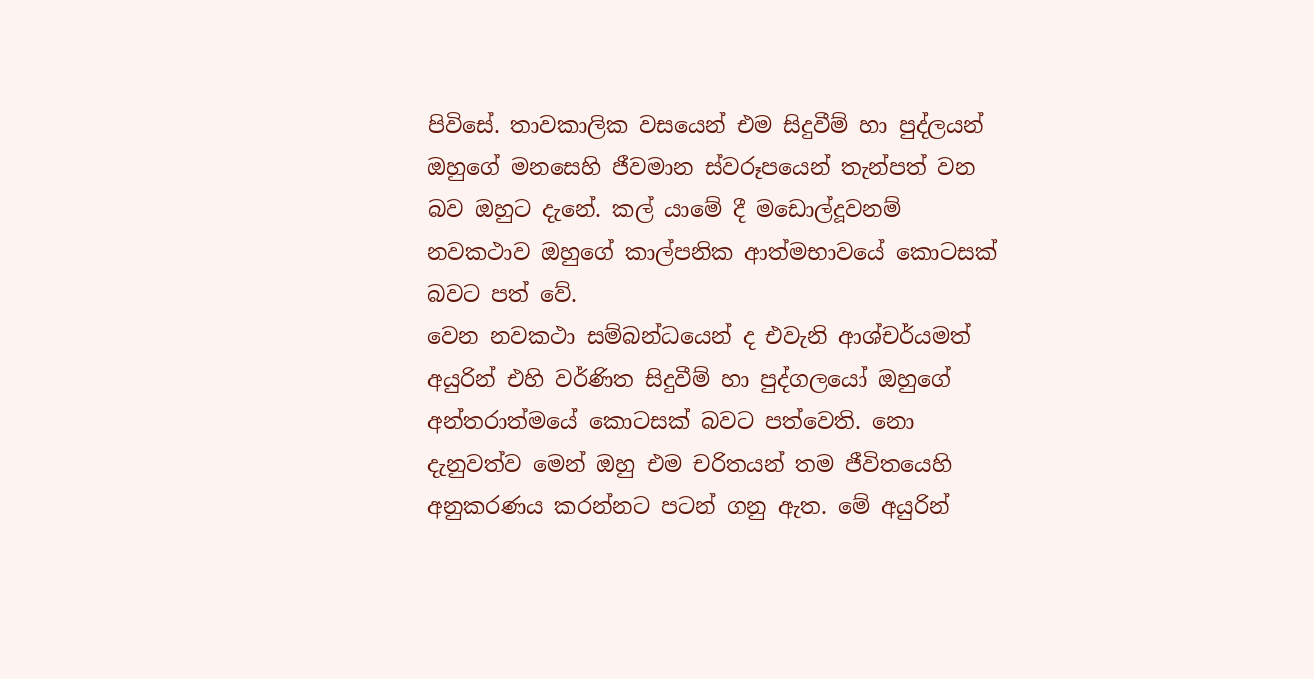පිවිසේ. තාවකාලික වසයෙන් එම සිදුවීම් හා පුද්ලයන් ඔහුගේ මනසෙහි ජීවමාන ස්වරූපයෙන් තැන්පත් වන බව ඔහුට දැනේ. කල් යාමේ දී මඩොල්දූවනම් නවකථාව ඔහුගේ කාල්පනික ආත්මභාවයේ කොටසක් බවට පත් වේ.
වෙන නවකථා සම්බන්ධයෙන් ද එවැනි ආශ්චර්යමත් අයුරින් එහි වර්ණිත සිදුවීම් හා පුද්ගලයෝ ඔහුගේ අන්තරාත්මයේ කොටසක් බවට පත්වෙති. නො දැනුවත්ව මෙන් ඔහු එම චරිතයන් තම ජීවිතයෙහි අනුකරණය කරන්නට පටන් ගනු ඇත. මේ අයුරින්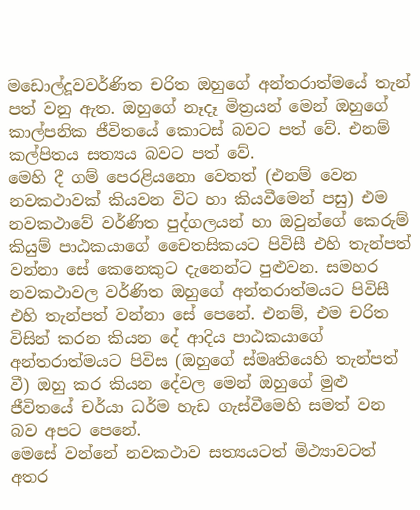මඩොල්දූවවර්ණිත චරිත ඔහුගේ අන්තරාත්මයේ තැන් පත් වනු ඇත. ඔහුගේ නෑදෑ මිත්‍රයන් මෙන් ඔහුගේ කාල්පනික ජීවිතයේ කොටස් බවට පත් වේ. එනම් කල්පිතය සත්‍යය බවට පත් වේ.
මෙහි දී ගම් පෙරළියනො වෙතත් (එනම් වෙන නවකථාවක් කියවන විට හා කියවීමෙන් පසු) එම නවකථාවේ වර්ණිත පුද්ගලයන් හා ඔවුන්ගේ කෙරුම් කියුම් පාඨකයාගේ චෛතසිකයට පිවිසී එහි තැන්පත් වන්නා සේ කෙනෙකුට දැනෙන්ට පුළුවන. සමහර නවකථාවල වර්ණිත ඔහුගේ අන්තරාත්මයට පිවිසී එහි තැන්පත් වන්නා සේ පෙනේ. එනම්, එම චරිත විසින් කරන කියන දේ ආදිය පාඨකයාගේ අන්තරාත්මයට පිවිස (ඔහුගේ ස්මෘතියෙහි තැන්පත් වී) ඔහු කර කියන දේවල මෙන් ඔහුගේ මුළු ජීවිතයේ චර්යා ධර්ම හැඩ ගැස්වීමෙහි සමත් වන බව අපට පෙනේ.
මෙසේ වන්නේ නවකථාව සත්‍යයටත් මිථ්‍යාවටත් අතර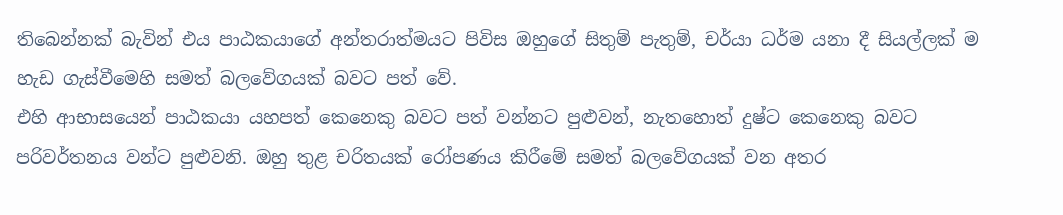තිබෙන්නක් බැවින් එය පාඨකයාගේ අන්තරාත්මයට පිවිස ඔහුගේ සිතුම් පැතුම්, චර්යා ධර්ම යනා දී සියල්ලක් ම හැඩ ගැස්වීමෙහි සමත් බලවේගයක් බවට පත් වේ.
එහි ආභාසයෙන් පාඨකයා යහපත් කෙනෙකු බවට පත් වන්නට පුළුවන්, නැතහොත් දුෂ්ට කෙනෙකු බවට පරිවර්තනය වන්ට පුළුවනි. ඔහු තුළ චරිතයක් රෝපණය කිරීමේ සමත් බලවේගයක් වන අතර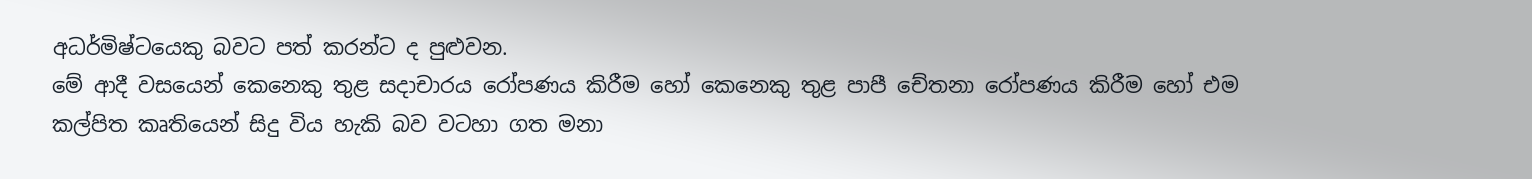අධර්මිෂ්ටයෙකු බවට පත් කරන්ට ද පුළුවන.
මේ ආදී වසයෙන් කෙනෙකු තුළ සදාචාරය රෝපණය කිරීම හෝ කෙනෙකු තුළ පාපී චේතනා රෝපණය කිරීම හෝ එම කල්පිත කෘතියෙන් සිදු විය හැකි බව වටහා ගත මනා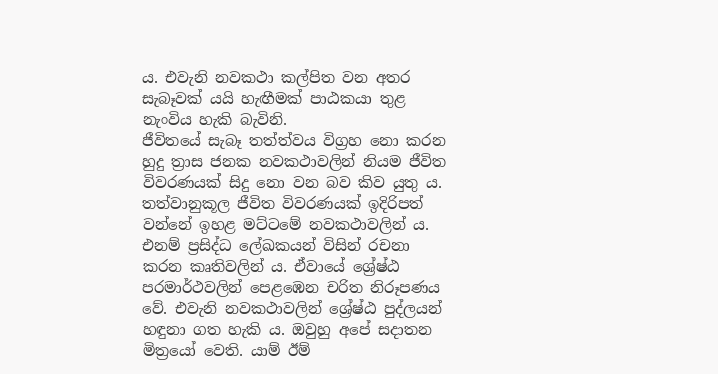ය. එවැනි නවකථා කල්පිත වන අතර සැබෑවක් යයි හැඟීමක් පාඨකයා තුළ නැංවිය හැකි බැවිනි.
ජීවිතයේ සැබෑ තත්ත්වය විග්‍රහ නො කරන හුදු ත්‍රාස ජනක නවකථාවලින් නියම ජීවිත විවරණයක් සිදු නො වන බව කිව යුතු ය. තත්වානුකූල ජීවිත විවරණයක් ඉදිරිපත් වන්නේ ඉහළ මට්ටමේ නවකථාවලින් ය. එනම් ප්‍රසිද්ධ ලේඛකයන් විසින් රචනා කරන කෘතිවලින් ය. ඒවායේ ශ්‍රේෂ්ඨ පරමාර්ථවලින් පෙළඹෙන චරිත නිරූපණය වේ. එවැනි නවකථාවලින් ශ්‍රේෂ්ඨ පුද්ලයන් හඳුනා ගත හැකි ය. ඔවුහු අපේ සදාතන මිත්‍රයෝ වෙති. යාම් ඊම්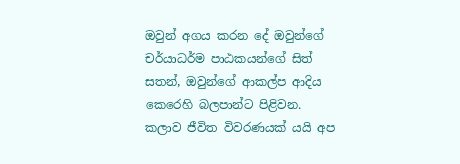ඔවුන් අගය කරන දේ ඔවුන්ගේ චර්යාධර්ම පාඨකයන්ගේ සිත් සතන්, ඔවුන්ගේ ආකල්ප ආදිය කෙරෙහි බලපාන්ට පිළිවන.
කලාව ජීවිත විවරණයක් යයි අප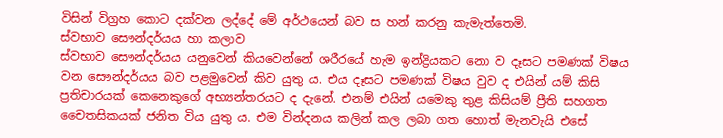විසින් විග්‍රහ කොට දක්වන ලද්දේ මේ අර්ථයෙන් බව ස හන් කරනු කැමැත්තෙමි.
ස්වභාව සෞන්දර්යය හා කලාව
ස්වභාව සෞන්දර්යය යනුවෙන් කියවෙන්නේ ශරීරයේ හැම ඉන්ද්‍රියකට නො ව දෑසට පමණක් විෂය වන සෞන්දර්යය බව පළමුවෙන් කිව යුතු ය. එය දෑසට පමණක් විෂය වුව ද එයින් යම් කිසි ප්‍රතිචාරයක් කෙනෙකුගේ අභ්‍යන්තරයට ද දැනේ. එනම් එයින් යමෙකු තුළ කිසියම් ප්‍රීති සහගත චෛතසිකයක් ජනිත විය යුතු ය. එම වින්දනය කලින් කල ලබා ගත හොත් මැනවැයි එසේ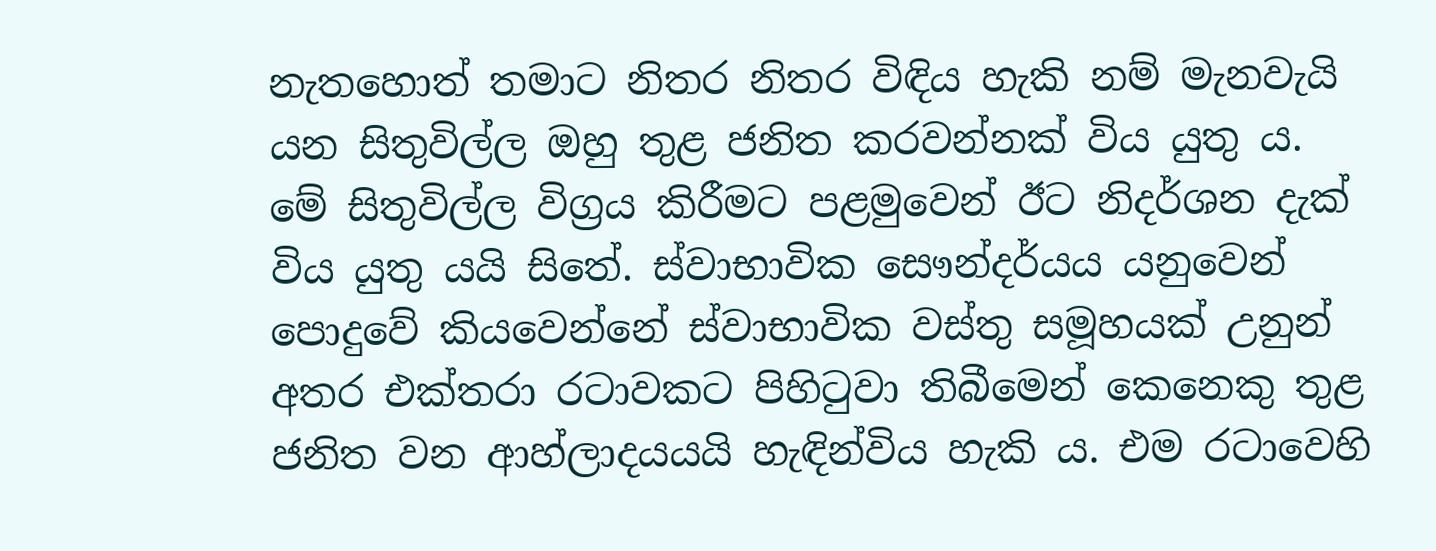නැතහොත් තමාට නිතර නිතර විඳිය හැකි නම් මැනවැයි යන සිතුවිල්ල ඔහු තුළ ජනිත කරවන්නක් විය යුතු ය.
මේ සිතුවිල්ල විග්‍රය කිරීමට පළමුවෙන් ඊට නිදර්ශන දැක් විය යුතු යයි සිතේ. ස්වාභාවික සෞන්දර්යය යනුවෙන් පොදුවේ කියවෙන්නේ ස්වාභාවික වස්තු සමූහයක් උනුන් අතර එක්තරා රටාවකට පිහිටුවා තිබීමෙන් කෙනෙකු තුළ ජනිත වන ආහ්ලාදයයයි හැඳින්විය හැකි ය. එම රටාවෙහි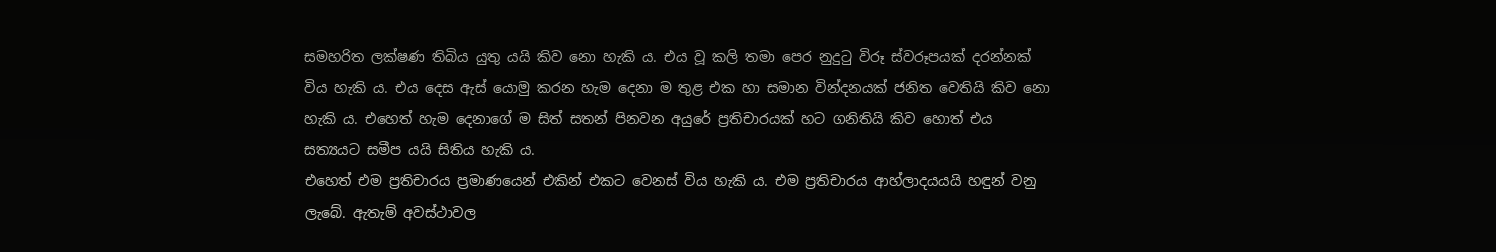සමහරිත ලක්ෂණ තිබිය යුතු යයි කිව නො හැකි ය. එය වූ කලි තමා පෙර නුදුටු විරූ ස්වරූපයක් දරන්නක් විය හැකි ය. එය දෙස ඇස් යොමු කරන හැම දෙනා ම තුළ එක හා සමාන වින්දනයක් ජනිත වෙතියි කිව නො හැකි ය. එහෙත් හැම දෙනාගේ ම සිත් සතන් පිනවන අයුරේ ප්‍රතිචාරයක් හට ගනිතියි කිව හොත් එය සත්‍යයට සමීප යයි සිතිය හැකි ය.
එහෙත් එම ප්‍රතිචාරය ප්‍රමාණයෙන් එකින් එකට වෙනස් විය හැකි ය. එම ප්‍රතිචාරය ආහ්ලාදයයයි හඳුන් වනු ලැබේ. ඇතැම් අවස්ථාවල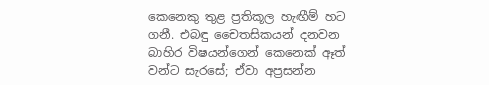කෙනෙකු තුළ ප්‍රතිකූල හැඟීම් හට ගනී. එබඳු චෛතසිකයන් දනවන බාහිර විෂයන්ගෙන් කෙනෙක් ඈත් වන්ට සැරසේ; ඒවා අප්‍රසන්න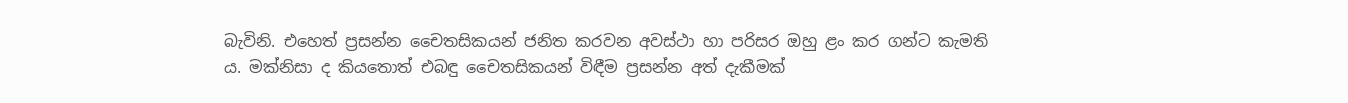බැවිනි. එහෙත් ප්‍රසන්න චෛතසිකයන් ජනිත කරවන අවස්ථා හා පරිසර ඔහු ළං කර ගන්ට කැමති ය. මක්නිසා ද කියතොත් එබඳු චෛතසිකයන් විඳීම ප්‍රසන්න අත් දැකීමක්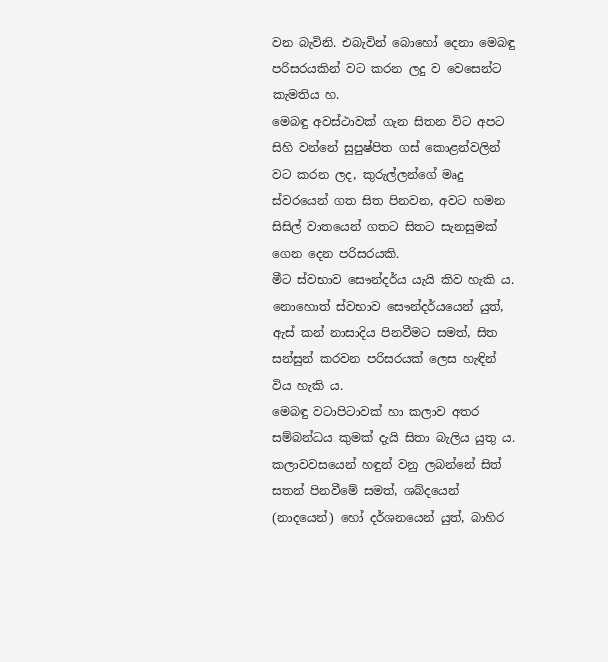වන බැවිනි. එබැවින් බොහෝ දෙනා මෙබඳු පරිසරයකින් වට කරන ලදු ව වෙසෙන්ට කැමතිය හ.
මෙබඳු අවස්ථාවක් ගැන සිතන විට අපට සිහි වන්නේ සුපුෂ්පිත ගස් කොළන්වලින් වට කරන ලද, කුරුල්ලන්ගේ මෘදු ස්වරයෙන් ගත සිත පිනවන, අවට හමන සිසිල් වාතයෙන් ගතට සිතට සැනසුමක් ගෙන දෙන පරිසරයකි.
මීට ස්වභාව සෞන්දර්ය යැයි කිව හැකි ය. නොහොත් ස්වභාව සෞන්දර්යයෙන් යුත්, ඇස් කන් නාසාදිය පිනවීමට සමත්, සිත සන්සුන් කරවන පරිසරයක් ලෙස හැඳින් විය හැකි ය.
මෙබඳු වටාපිටාවක් හා කලාව අතර සම්බන්ධය කුමක් දැයි සිතා බැලිය යුතු ය. කලාවවසයෙන් හඳුන් වනු ලබන්නේ සිත් සතන් පිනවීමේ සමත්, ශබ්දයෙන් (නාදයෙන්) හෝ දර්ශනයෙන් යුත්, බාහිර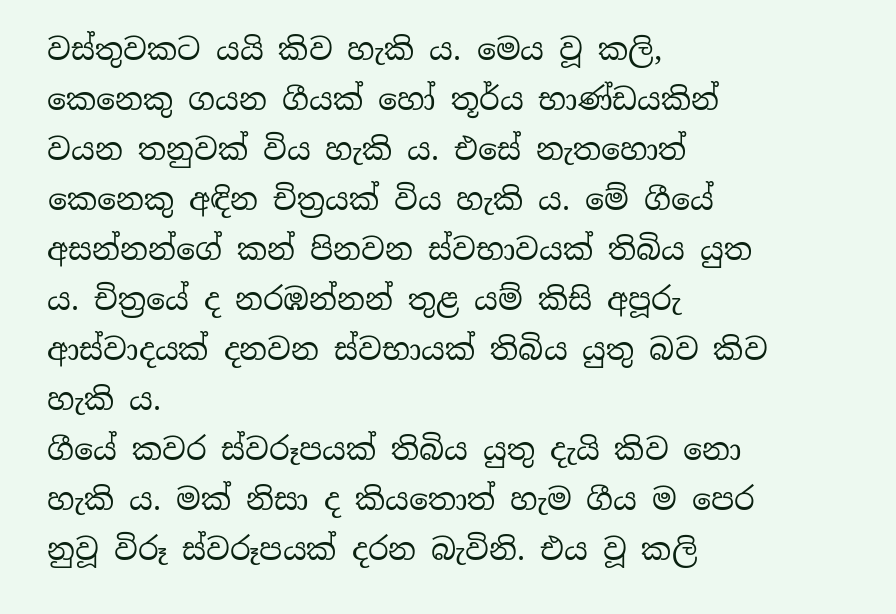වස්තුවකට යයි කිව හැකි ය. මෙය වූ කලි, කෙනෙකු ගයන ගීයක් හෝ තූර්ය භාණ්ඩයකින් වයන තනුවක් විය හැකි ය. එසේ නැතහොත් කෙනෙකු අඳින චිත්‍රයක් විය හැකි ය. මේ ගීයේ අසන්නන්ගේ කන් පිනවන ස්වභාවයක් තිබිය යුත ය. චිත්‍රයේ ද නරඹන්නන් තුළ යම් කිසි අපූරු ආස්වාදයක් දනවන ස්වභායක් තිබිය යුතු බව කිව හැකි ය.
ගීයේ කවර ස්වරූපයක් තිබිය යුතු දැයි කිව නො හැකි ය. මක් නිසා ද කියතොත් හැම ගීය ම පෙර නුවූ විරූ ස්වරූපයක් දරන බැවිනි. එය වූ කලි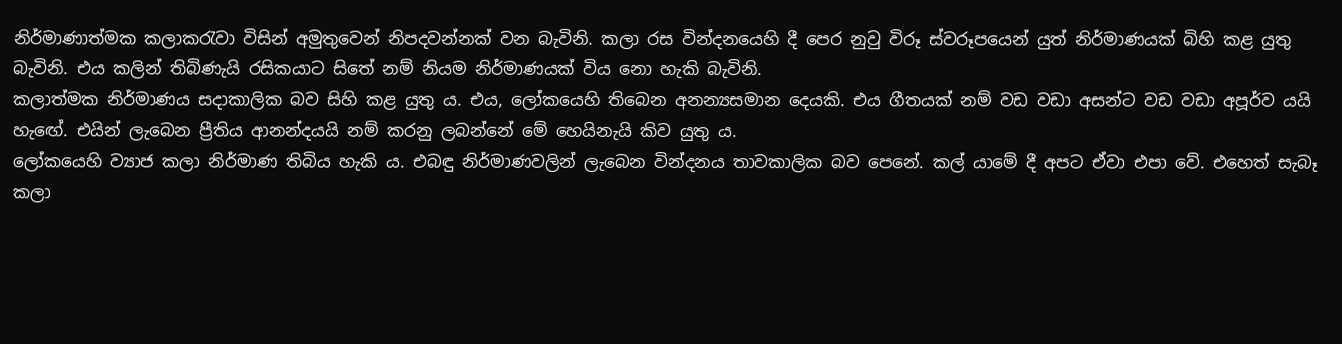නිර්මාණාත්මක කලාකරැවා විසින් අමුතුවෙන් නිපදවන්නක් වන බැවිනි. කලා රස වින්දනයෙහි දී පෙර නුවු විරූ ස්වරූපයෙන් යුත් නිර්මාණයක් බිහි කළ යුතු බැවිනි. එය කලින් තිබිණැයි රසිකයාට සිතේ නම් නියම නිර්මාණයක් විය නො හැකි බැවිනි.
කලාත්මක නිර්මාණය සදාකාලික බව සිහි කළ යුතු ය. එය, ලෝකයෙහි තිබෙන අනන්‍යසමාන දෙයකි. එය ගීතයක් නම් වඩ වඩා අසන්ට වඩ වඩා අපූර්ව යයි හැ‍ඟේ. එයින් ලැබෙන ප්‍රීතිය ආනන්දයයි නම් කරනු ලබන්නේ මේ හෙයිනැයි කිව යුතු ය.
ලෝකයෙහි ව්‍යාජ කලා නිර්මාණ තිබිය හැකි ය. එබඳු නිර්මාණවලින් ලැබෙන වින්දනය තාවකාලික බව පෙනේ. කල් යාමේ දී අපට ඒවා එපා වේ. එහෙත් සැබෑ කලා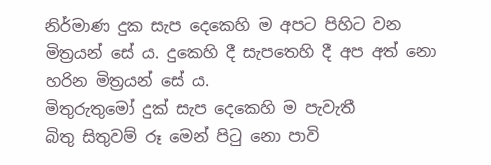නිර්මාණ දුක සැප දෙකෙහි ම අපට පිහිට වන මිත්‍රයන් සේ ය. දුකෙහි දී සැපතෙහි දී අප අත් නො හරින මිත්‍රයන් සේ ය.
මිතුරුතුමෝ දුක් සැප දෙකෙහි ම පැවැතී
බිතු සිතුවම් රූ මෙන් පිටු නො පාවි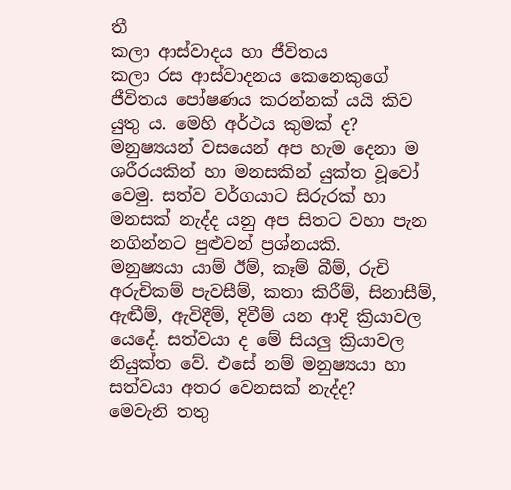තී
කලා ආස්වාදය හා ජීවිතය
කලා රස ආස්වාදනය කෙනෙකුගේ ජීවිතය පෝෂණය කරන්නක් යයි කිව යුතු ය. මෙහි අර්ථය කුමක් ද?
මනුෂ්‍යයන් වසයෙන් අප හැම දෙනා ම ශරීරයකින් හා මනසකින් යුක්ත වූවෝ වෙමු. සත්ව වර්ගයාට සිරුරක් හා මනසක් නැද්ද යනු අප සිතට වහා පැන නගින්නට පුළුවන් ප්‍රශ්නයකි.
මනුෂ්‍යයා යාම් ඊම්, කෑම් බීම්, රුචි අරුචිකම් පැවසීම්, කතා කිරීම්, සිනාසීම්, ඇඬීම්, ඇවිදීම්, දිවීම් යන ආදි ක්‍රියාවල යෙදේ. සත්වයා ද මේ සියලු ක්‍රියාවල නියුක්ත වේ. එසේ නම් මනුෂ්‍යයා හා සත්වයා අතර වෙනසක් නැද්ද?
මෙවැනි තතු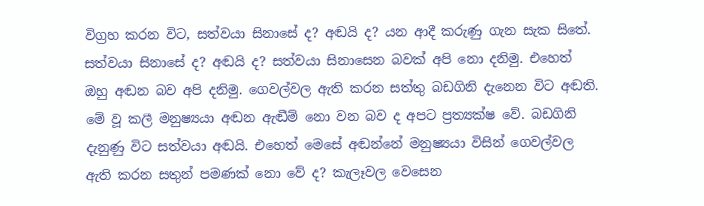විග්‍රහ කරන විට, සත්වයා සිනාසේ ද? අඬයි ද? යන ආදී කරුණු ගැන සැක සිතේ. සත්වයා සිනාසේ ද? අඬයි ද? සත්වයා සිනාසෙන බවක් අපි නො දනිමු. එහෙත් ඔහු අඬන බව අපි දනිමු. ගෙවල්වල ඇති කරන සත්තු බඩගිනි දැනෙන විට අඬති. මේ වූ කලී මනුෂ්‍යයා අඬන ඇඬීම් නො වන බව ද අපට ප්‍රත්‍යක්ෂ වේ. බඩගිනි දැනුණු විට සත්වයා අඬයි. එහෙත් මෙසේ අඬන්නේ මනුෂ්‍යයා විසින් ගෙවල්වල ඇති කරන සතුන් පමණක් නො වේ ද? කැලෑවල වෙසෙන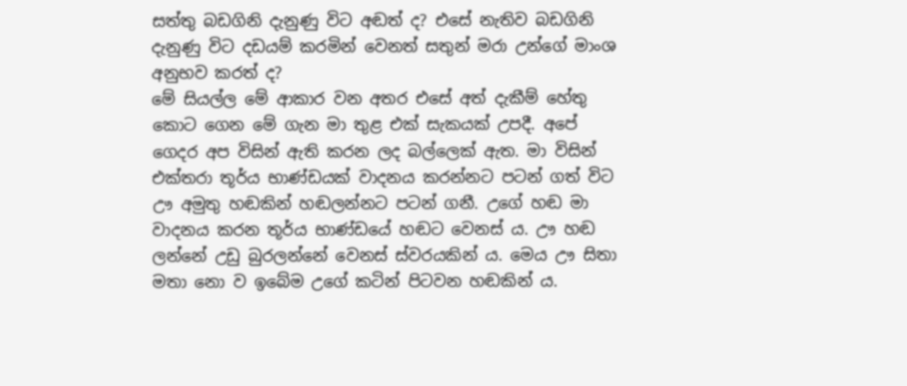සත්තු බඩගිනි දැනුණු විට අඬත් ද? එසේ නැතිව බඩගිනි දැනුණු විට දඩයම් කරමින් වෙනත් සතුන් මරා උන්ගේ මාංශ අනුභව කරත් ද?
මේ සියල්ල මේ ආකාර වන අතර එසේ අත් දැකීම් හේතු කොට ගෙන මේ ගැන මා තුළ එක් සැකයක් උපදී. අපේ ගෙදර අප විසින් ඇති කරන ලද ‍බල්ලෙක් ඇත. මා විසින් එක්තරා තූර්ය භාණ්ඩයක් වාදනය කරන්නට පටන් ගත් විට ඌ අමුතු හඬකින් හඬලන්නට පටන් ගනී. උගේ හඬ මා වාදනය කරන තූර්ය භාණ්ඩයේ හඬට වෙනස් ය. ඌ හඬ ලන්නේ උඩු බුරලන්නේ වෙනස් ස්වරයකින් ය. මෙය ඌ සිතා මතා නො ව ඉබේම උගේ කටින් පිටවන හඬකින් ය.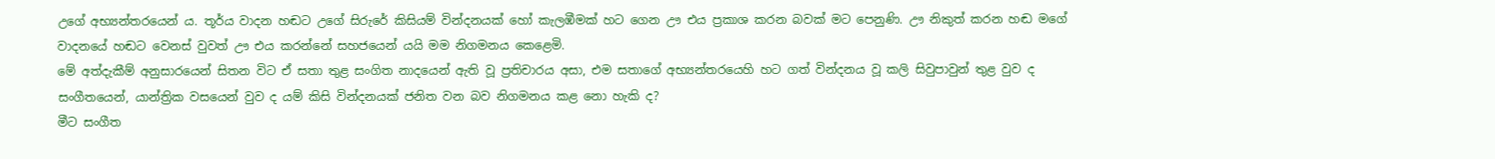උගේ අභ්‍යන්තරයෙන් ය. තූර්ය වාදන හඬට උගේ සිරුරේ කිසියම් වින්දනයක් හෝ කැලඹීමක් හට ගෙන ඌ එය ප්‍රකාශ කරන බවක් මට පෙනුණි. ඌ නිකුත් කරන හඬ මගේ වාදනයේ හඬට වෙනස් වුවත් ඌ එය කරන්නේ සහජයෙන් යයි මම නිගමනය කෙළෙමි.
මේ අත්දැකීම් අනුසාරයෙන් සිතන විට ඒ සතා තුළ සංගිත නාදයෙන් ඇති වූ ප්‍රතිචාරය අසා, එම සතාගේ අභ්‍යන්තරයෙහි හට ගත් වින්දනය වූ කලි සිවුපාවුන් තුළ වුව ද සංගීතයෙන්, යාන්ත්‍රික වසයෙන් වුව ද යම් කිසි වින්දනයක් ජනිත වන බව නිගමනය කළ නො හැකි ද?
මීට සංගීත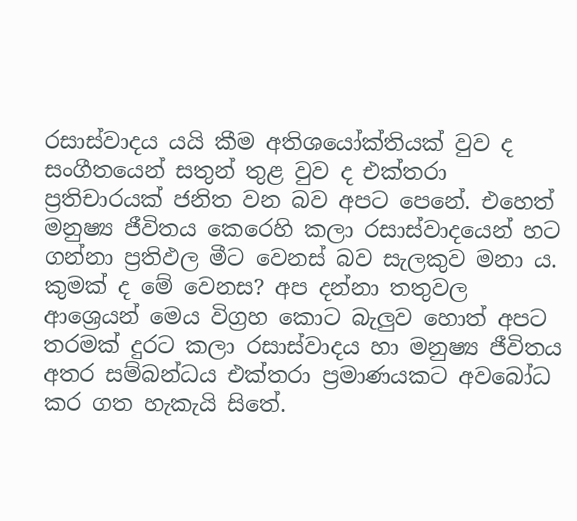රසාස්වාදය යයි කීම අතිශයෝක්තියක් වුව ද සංගීතයෙන් සතුන් තුළ වුව ද එක්තරා ප්‍රතිචාරයක් ජනිත වන බව අපට පෙනේ. එහෙත් මනුෂ්‍ය ජීවිතය කෙරෙහි කලා රසාස්වාදයෙන් හට ගන්නා ප්‍රතිඵල මීට වෙනස් බව සැලකුව මනා ය.
කුමක් ද මේ වෙනස? අප දන්නා තතුවල ආශ්‍ර‍ෙයන් මෙය විග්‍රහ කොට බැලුව හොත් අපට තරමක් දුරට කලා රසාස්වාදය හා මනුෂ්‍ය ජීවිතය අතර සම්බන්ධය එක්තරා ප්‍රමාණයකට අව‍බෝධ කර ගත හැකැයි සිතේ.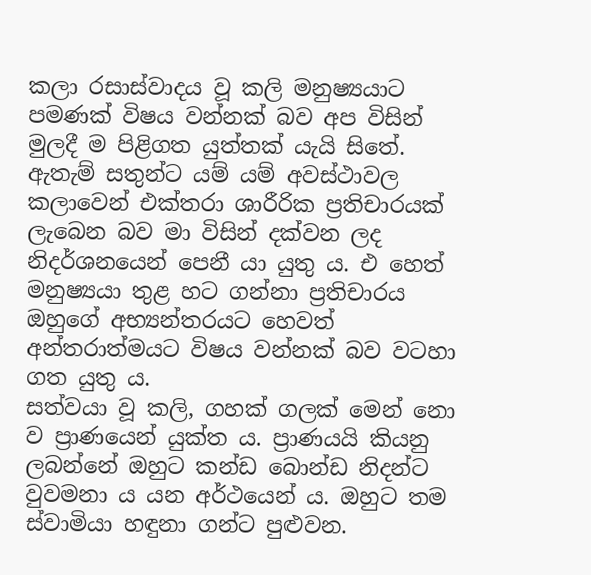කලා රසාස්වාදය වූ කලි මනුෂ්‍යයාට පමණක් විෂය වන්නක් බව අප විසින් මුලදී ම පිළිගත යුත්තක් යැයි සිතේ. ඇතැම් සතුන්ට යම් යම් අවස්ථාවල කලාවෙන් එක්තරා ශාරීරික ප්‍රතිචාරයක් ලැබෙන බව මා විසින් දක්වන ලද නිදර්ශනයෙන් පෙනී යා යුතු ය. එ හෙත් මනුෂ්‍යයා තුළ හට ගන්නා ප්‍රතිචාරය ඔහුගේ අභ්‍යන්තරයට හෙවත් අන්තරාත්මයට විෂය වන්නක් බව වටහා ගත යුතු ය.
සත්වයා වූ කලි, ගහක් ගලක් මෙන් නො ව ප්‍රාණයෙන් යුක්ත ය. ප්‍රාණයයි කියනු ලබන්නේ ඔහුට කන්ඩ බොන්ඩ නිදන්ට වුවමනා ය යන අර්ථයෙන් ය. ඔහුට තම ස්වාමියා හඳුනා ගන්ට පුළුවන.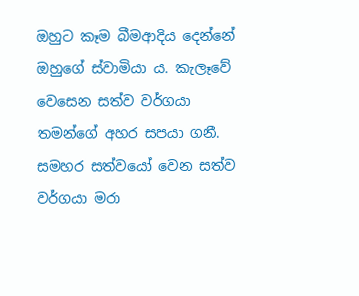ඔහුට කෑම බීමආදිය දෙන්නේ ඔහුගේ ස්වාමියා ය. කැලෑවේ වෙසෙන සත්ව වර්ගයා තමන්ගේ අහර සපයා ගනී. සමහර සත්වයෝ වෙන සත්ව වර්ගයා මරා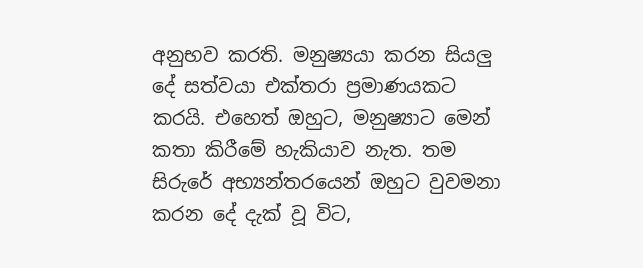අනුභව කරති. මනුෂ්‍යයා කරන සියලු දේ සත්වයා එක්තරා ප්‍රමාණයකට කරයි. එහෙත් ඔහුට, මනුෂ්‍යාට මෙන් කතා කිරීමේ හැකියාව නැත. තම සිරුරේ අභ්‍යන්තරයෙන් ඔහුට වුවමනා කරන දේ දැක් වූ විට,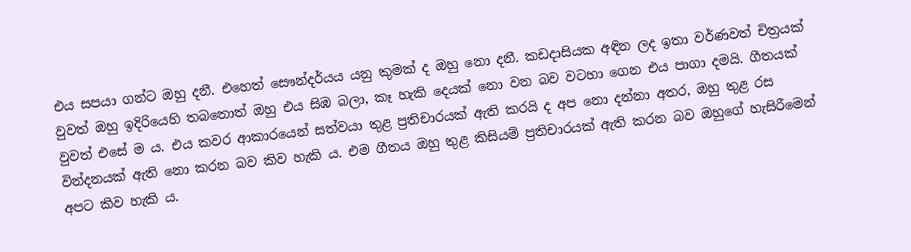එය සපයා ගන්ට ඔහු දනී. එහෙත් සෞන්දර්යය යනු කුමක් ද ඔහු නො දනී. කඩදාසියක අඳින ලද ඉතා වර්ණවත් චිත්‍රයක් වුවත් ඔහු ඉදිරියෙහි තබතොත් ඔහු එය සිඹ බලා, කෑ හැකි දෙයක් නො වන බව වටහා ගෙන එය පාගා දමයි. ගීතයක් වුවත් එසේ ම ය. එය කවර ආකාරයෙන් සත්වයා තුළ ප්‍රතිචාරයක් ඇති කරයි ද අප නො දන්නා අතර, ඔහු තුළ රස වින්දනයක් ඇති නො කරන බව කිව හැකි ය. එම ගීතය ඔහු තුළ කිසියම් ප්‍රතිචාරයක් ඇති කරන බව ඔහුගේ හැසිරීමෙන් අපට කිව හැකි ය.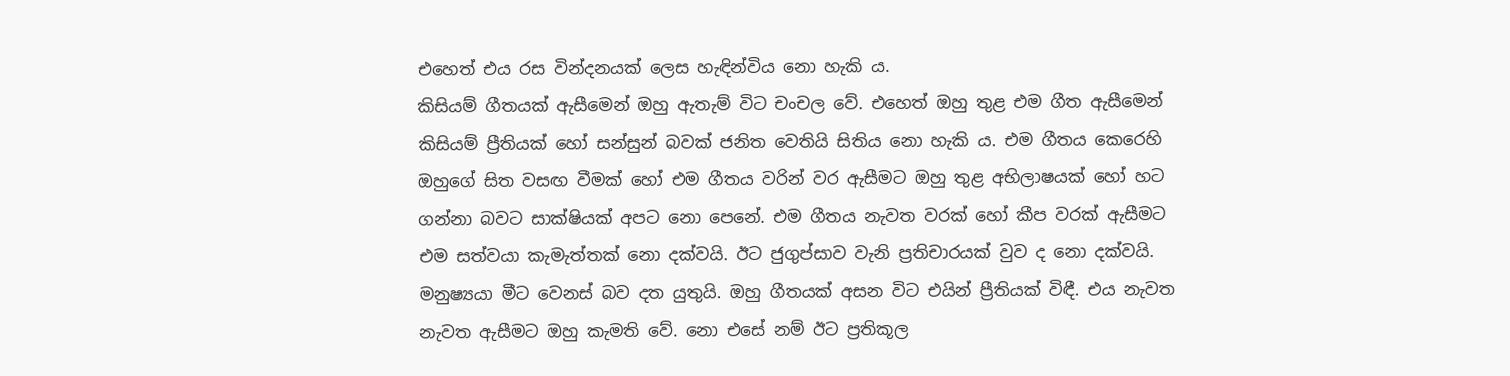එහෙත් එය රස වින්දනයක් ලෙස හැඳින්විය නො හැකි ය.
කිසියම් ගීතයක් ඇසීමෙන් ඔහු ඇතැම් විට චංචල වේ. එහෙත් ඔහු තුළ එම ගීත ඇසීමෙන් කිසියම් ප්‍රීතියක් හෝ සන්සුන් බවක් ජනිත වෙතියි සිතිය නො හැකි ය. එම ගීතය කෙරෙහි ඔහුගේ සිත වසඟ වීමක් හෝ එම ගීතය වරින් වර ඇසීමට ඔහු තුළ අභිලාෂයක් හෝ හට ගන්නා බවට සාක්ෂියක් අපට නො පෙනේ. එම ගීතය නැවත වරක් හෝ කීප වරක් ඇසීමට එම සත්වයා කැමැත්තක් නො දක්වයි. ඊට ජුගුප්සාව වැනි ප්‍රතිචාරයක් වුව ද නො දක්වයි.
මනුෂ්‍යයා මීට වෙනස් බව දත යුතුයි. ඔහු ගීතයක් අසන විට එයින් ප්‍රීතියක් විඳී. එය නැවත නැවත ඇසීමට ඔහු කැමති වේ. නො එසේ නම් ඊට ප්‍රතිකූල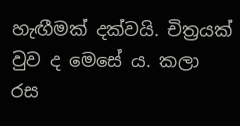හැඟීමක් දක්වයි. චිත්‍රයක් වුව ද මෙසේ ය. කලා රස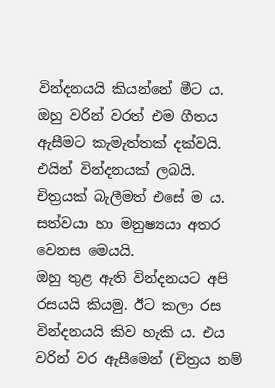වින්දනයයි කියන්නේ මීට ය. ඔහු වරින් වරත් එම ගීතය ඇසීමට කැමැත්තක් දක්වයි. එයින් වින්දනයක් ලබයි. චිත්‍රයක් බැලීමත් එසේ ම ය. සත්වයා හා මනුෂ්‍යයා අතර වෙනස මෙයයි.
ඔහු තුළ ඇති වින්දනයට අපි රසයයි කියමු. ඊට කලා රස වින්දනයයි කිව හැකි ය. එය වරින් වර ඇසීමෙන් (චිත්‍රය නම්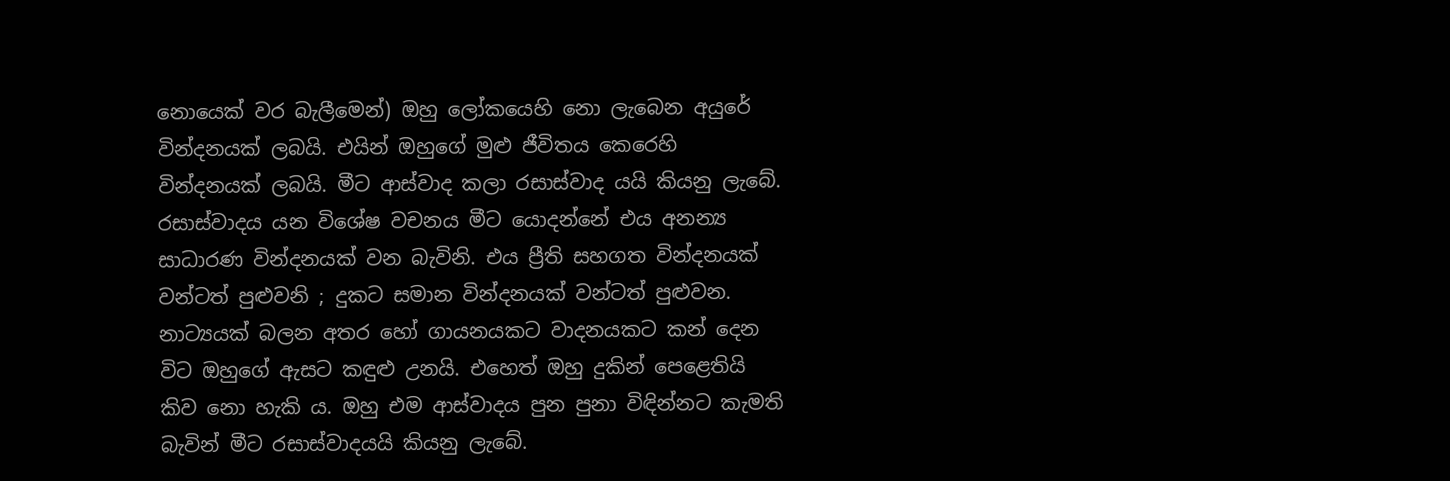නොයෙක් වර බැලීමෙන්) ඔහු ලෝකයෙහි නො ලැබෙන අයුරේ වින්දනයක් ලබයි. එයින් ඔහුගේ මුළු ජීවිතය කෙරෙහි වින්දනයක් ලබයි. මීට ආස්වාද කලා රසාස්වාද යයි කියනු ලැබේ.
රසාස්වාදය යන විශේෂ වචනය මීට යොදන්නේ එය අනන්‍ය සාධාරණ වින්දනයක් වන බැවිනි. එය ප්‍රීති සහගත වින්දනයක් වන්ටත් පුළුවනි ; දුකට සමාන වින්දනයක් වන්ටත් පුළුවන. නාට්‍යයක් බලන අතර හෝ ගායනයකට වාදනයකට කන් දෙන විට ඔහුගේ ඇසට කඳුළු උනයි. එහෙත් ඔහු දුකින් පෙළෙතියි කිව නො හැකි ය. ඔහු එම ආස්වාදය පුන පුනා විඳින්නට කැමති බැවින් මීට රසාස්වාදයයි කියනු ලැබේ.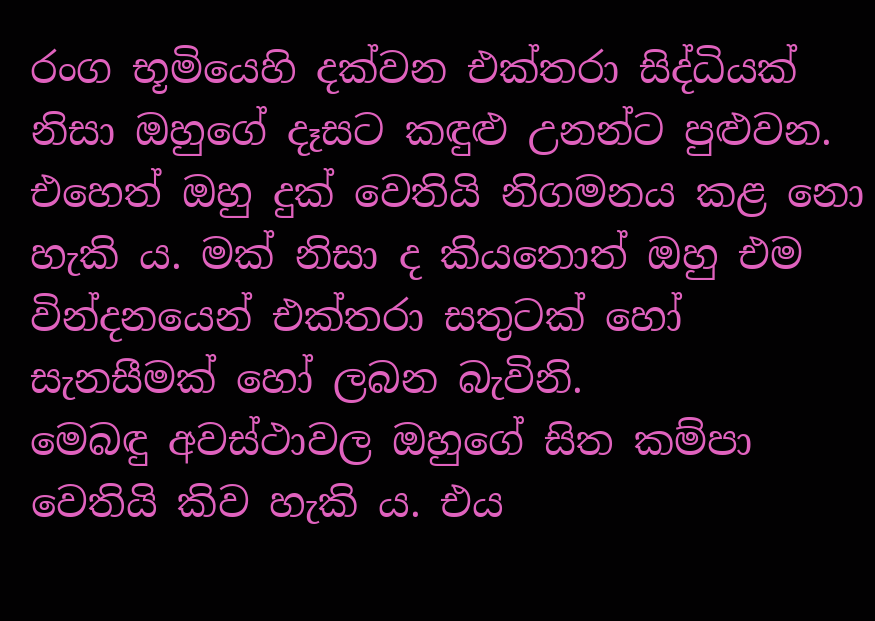රංග භූමියෙහි දක්වන එක්තරා සිද්ධියක් නිසා ඔහුගේ දෑසට කඳුළු උනන්ට පුළුවන. එහෙත් ඔහු දුක් වෙතියි නිගමනය කළ නො හැකි ය. මක් නිසා ද කියතොත් ඔහු එම වින්දනයෙන් එක්තරා සතුටක් හෝ සැනසීමක් හෝ ලබන බැවිනි.
මෙබඳු අවස්ථාවල ඔහුගේ සිත කම්පා වෙතියි කිව හැකි ය. එය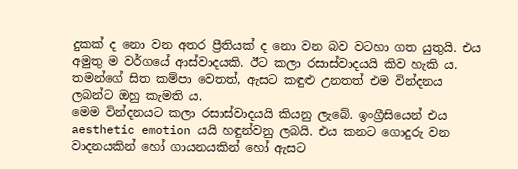දුකක් ද නො වන අතර ප්‍රීතියක් ද නො වන බව වටහා ගත යුතුයි. එය අමුතු ම වර්ගයේ ආස්වාදයකි. ඊට කලා රසාස්වාදයයි කිව හැකි ය. තමන්ගේ සිත කම්පා වෙතත්, ඇසට කඳුළු උනතත් එම වින්දනය ලබන්ට ඔහු කැමති ය.
මෙම වින්දනයට කලා රසාස්වාදයයි කියනු ලැබේ. ඉංග්‍රීසියෙන් එය aesthetic emotion යයි හඳුන්වනු ලබයි. එය කනට ගොදුරු වන වාදනයකින් හෝ ගායනයකින් හෝ ඇසට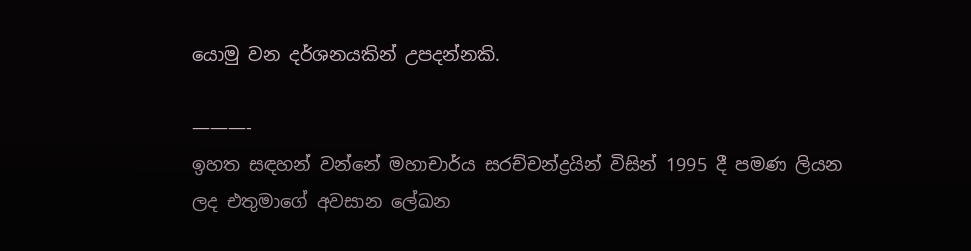යොමු වන දර්ශනයකින් උපදන්නකි.

———-
ඉහත සඳහන් වන්නේ මහාචාර්ය සරච්චන්ද්‍රයින් විසින් 1995 දී පමණ ලියන ලද එතුමාගේ අවසාන ලේඛන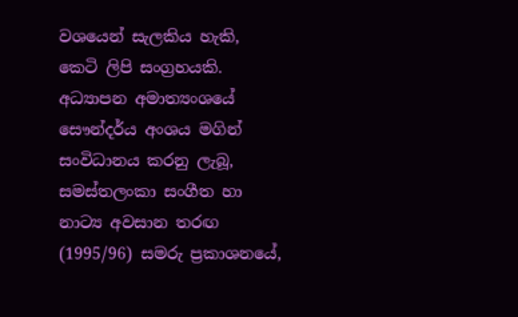වශයෙන් සැලකිය හැකි, කෙටි ලිපි සංග්‍රහයකි. අධ්‍යාපන අමාත්‍යංශයේ සෞන්දර්ය අංශය මගින් සංවිධානය කරනු ලැබූ, සමස්තලංකා සංගීත හා නාට්‍ය අවසාන තරඟ (1995/96) සමරු ප්‍රකාශනයේ,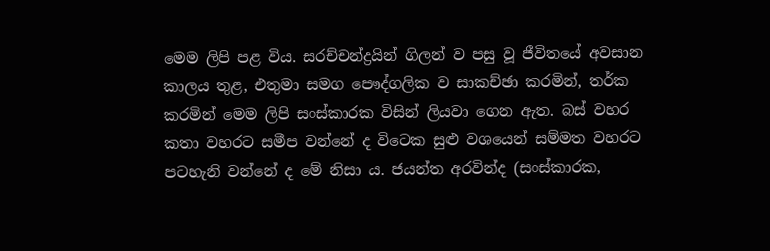මෙම ලිපි පළ විය. සරච්චන්ද්‍රයින් ගිලන් ව පසු වූ ජීවිතයේ අවසාන කාලය තුළ, එතුමා සමග පෞද්ගලික ව සාකච්ඡා කරමින්, තර්ක කරමින් මෙම ලිපි සංස්කාරක විසින් ලියවා ගෙන ඇත. බස් වහර කතා වහරට සමීප වන්නේ ද විටෙක සුළු වශයෙන් සම්මත වහරට පටහැනි වන්නේ ද මේ නිසා ය. ජයන්ත අරවින්ද (සංස්කාරක,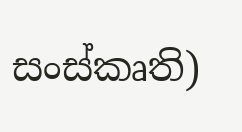සංස්කෘති)